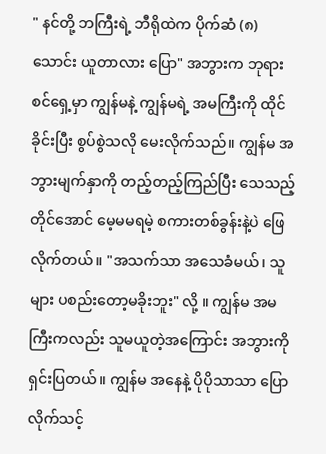" နင်တို့ ဘကြီးရဲ့ ဘီရိုထဲက ပိုက်ဆံ (၈) သောင်း ယူတာလား ပြော" အဘွားက ဘုရားစင်ရှေ့မှာ ကျွန်မနဲ့ ကျွန်မရဲ့ အမကြီးကို ထိုင်ခိုင်းပြီး စွပ်စွဲသလို မေးလိုက်သည်။ ကျွန်မ အဘွားမျက်နှာကို တည့်တည့်ကြည်ပြီး သေသည့်တိုင်အောင် မေ့မမရမဲ့ စကားတစ်ခွန်းနဲ့ပဲ ဖြေလိုက်တယ်။ "အသက်သာ အသေခံမယ်၊ သူများ ပစည်းတော့မခိုးဘူး" လို့ ။ ကျွန်မ အမကြီးကလည်း သူမယူတဲ့အကြောင်း အဘွားကို ရှင်းပြတယ်။ ကျွန်မ အနေနဲ့ ပိုပိုသာသာ ပြောလိုက်သင့်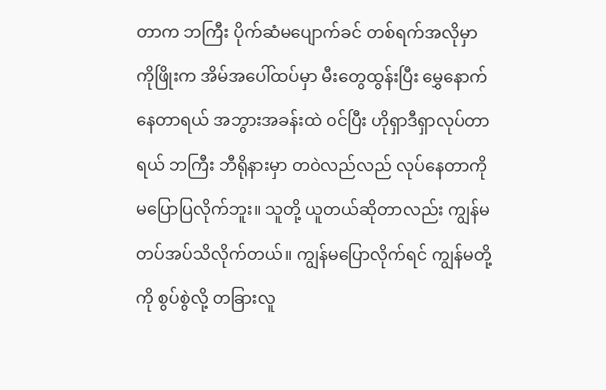တာက ဘကြီး ပိုက်ဆံမပျောက်ခင် တစ်ရက်အလိုမှာ ကိုဖြိုးက အိမ်အပေါ်ထပ်မှာ မီးတွေထွန်းပြီး မွှေနောက်နေတာရယ် အဘွားအခန်းထဲ ၀င်ပြီး ဟိုရှာဒီရှာလုပ်တာရယ် ဘကြီး ဘီရိုနားမှာ တဝဲလည်လည် လုပ်နေတာကို မပြောပြလိုက်ဘူး။ သူတို့ ယူတယ်ဆိုတာလည်း ကျွန်မ တပ်အပ်သိလိုက်တယ်။ ကျွန်မပြောလိုက်ရင် ကျွန်မတို့ကို စွပ်စွဲလို့ တခြားလူ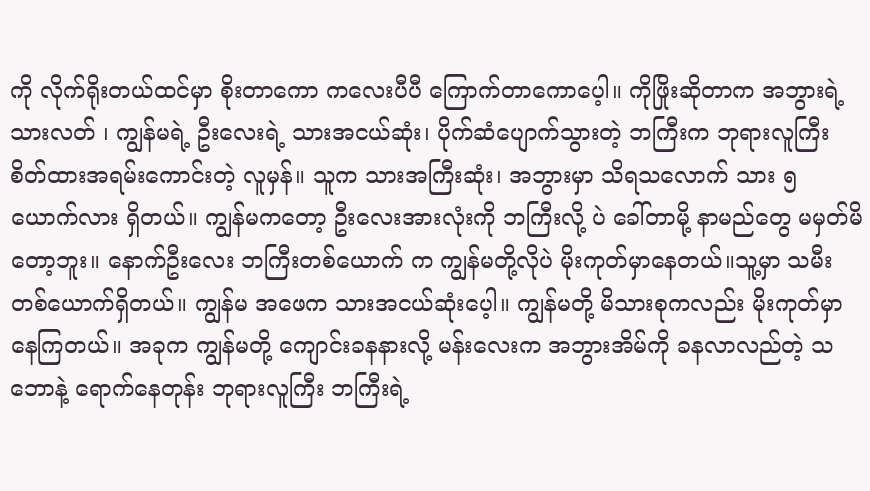ကို လိုက်ရိုးတယ်ထင်မှာ စိုးတာကော ကလေးပီပီ ကြောက်တာကောပေ့ါ။ ကိုဖြိုးဆိုတာက အဘွားရဲ့ သားလတ် ၊ ကျွန်မရဲ့ ဦးလေးရဲ့ သားအငယ်ဆုံး၊ ပိုက်ဆံပျောက်သွားတဲ့ ဘကြီးက ဘုရားလူကြီး စိတ်ထားအရမ်းကောင်းတဲ့ လူမှန်။ သူက သားအကြီးဆုံး၊ အဘွားမှာ သိရသလောက် သား ၅ယောက်လား ရှိတယ်။ ကျွန်မကတော့ ဦးလေးအားလုံးကို ဘကြီးလို့ ပဲ ခေါ်တာမို့ နာမည်တွေ မမှတ်မိတော့ဘူး။ နောက်ဦးလေး ဘကြီးတစ်ယောက် က ကျွန်မတို့လိုပဲ မိုးကုတ်မှာနေတယ်။သူ့မှာ သမီးတစ်ယောက်ရှိတယ်။ ကျွန်မ အဖေက သားအငယ်ဆုံးပေ့ါ။ ကျွန်မတို့ မိသားစုကလည်း မိုးကုတ်မှာ နေကြတယ်။ အခုက ကျွန်မတို့ ကျောင်းခနနားလို့ မန်းလေးက အဘွားအိမ်ကို ခနလာလည်တဲ့ သဘောနဲ့ ရောက်နေတုန်း ဘုရားလူကြီး ဘကြီးရဲ့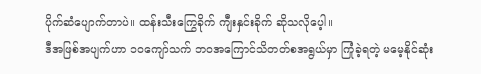ပိုက်ဆံပျောက်တာပဲ။ ထန်းသီးကြွေခိုက် ကျီးနှင်းခိုက် ဆိုသလိုပေ့ါ။
ဒီအဖြစ်အပျက်ဟာ ၁၀ကျော်သက် ဘ၀အကြောင်သိတတ်စအရွယ်မှာ ကြုံခဲ့ရတဲ့ မမေ့နိုင်ဆုံး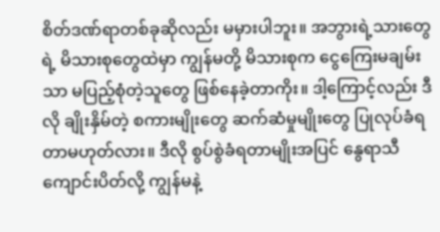စိတ်ဒဏ်ရာတစ်ခုဆိုလည်း မမှားပါဘူး။ အဘွားရဲ့သားတွေရဲ့ မိသားစုတွေထဲမှာ ကျွန်မတို့ မိသားစုက ငွေကြေးမချမ်းသာ မပြည့်စုံတဲ့သူတွေ ဖြစ်နေခဲ့တာကိုး။ ဒါ့ကြောင့်လည်း ဒီလို ချိုးနှိမ်တဲ့ စကားမျိုးတွေ ဆက်ဆံမှုမျိုးတွေ ပြုလုပ်ခံရတာမဟုတ်လား။ ဒီလို စွပ်စွဲခံရတာမျိုးအပြင် နွေရာသီ ကျောင်းပိတ်လို့ ကျွန်မနဲ့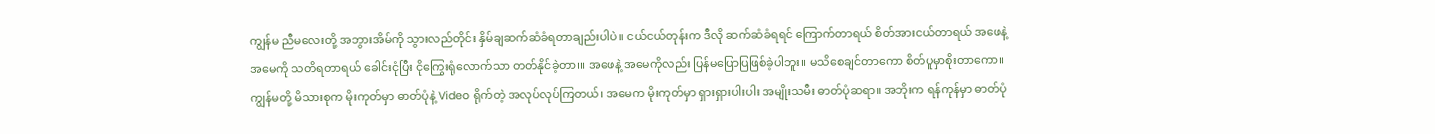ကျွန်မ ညီမလေးတို့ အဘွားအိမ်ကို သွားလည်တိုင်း နှိမ်ချဆက်ဆံခံရတာချည်းပါပဲ။ ငယ်ငယ်တုန်းက ဒီလို ဆက်ဆံခံရရင် ကြောက်တာရယ် စိတ်အားငယ်တာရယ် အဖေနဲ့ အမေကို သတိရတာရယ် ခေါင်းငုံပြီး ငိုကြွေးရုံလောက်သာ တတ်နိုင်ခဲ့တာ၊။ အဖေနဲ့ အမေကိုလည်း ပြန်မပြောပြဖြစ်ခဲ့ပါဘူး။ မသိစေချင်တာကော စိတ်ပူမှာစိုးတာကော။
ကျွန်မတို့ မိသားစုက မိုးကုတ်မှာ ဓာတ်ပုံနဲ့ Video ရိုက်တဲ့ အလုပ်လုပ်ကြတယ်၊ အမေက မိုးကုတ်မှာ ရှားရှားပါးပါး အမျိုးသမီး ဓာတ်ပုံဆရာ။ အဘိုးက ရန်ကုန်မှာ ဓာတ်ပုံ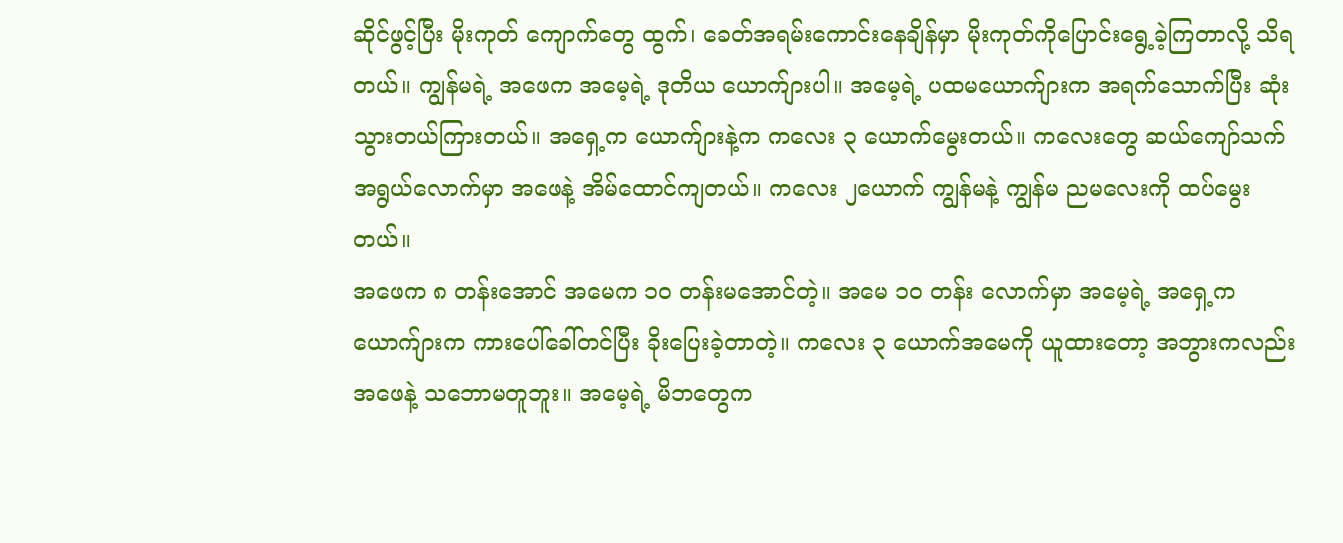ဆိုင်ဖွင့်ပြီး မိုးကုတ် ကျောက်တွေ ထွက်၊ ခေတ်အရမ်းကောင်းနေချိန်မှာ မိုးကုတ်ကိုပြောင်းရွေ့ခဲ့ကြတာလို့ သိရတယ်။ ကျွန်မရဲ့ အဖေက အမေ့ရဲ့ ဒုတိယ ယောက်ျားပါ။ အမေ့ရဲ့ ပထမယောက်ျားက အရက်သောက်ပြီး ဆုံးသွားတယ်ကြားတယ်။ အရှေ့က ယောက်ျားနဲ့က ကလေး ၃ ယောက်မွေးတယ်။ ကလေးတွေ ဆယ်ကျော်သက်အရွယ်လောက်မှာ အဖေနဲ့ အိမ်ထောင်ကျတယ်။ ကလေး ၂ယောက် ကျွန်မနဲ့ ကျွန်မ ညမလေးကို ထပ်မွေးတယ်။
အဖေက ၈ တန်းအောင် အမေက ၁၀ တန်းမအောင်တဲ့။ အမေ ၁၀ တန်း လောက်မှာ အမေ့ရဲ့ အရှေ့က ယောက်ျားက ကားပေါ်ခေါ်တင်ပြီး ခိုးပြေးခဲ့တာတဲ့။ ကလေး ၃ ယောက်အမေကို ယူထားတော့ အဘွားကလည်း အဖေနဲ့ သဘောမတူဘူး။ အမေ့ရဲ့ မိဘတွေက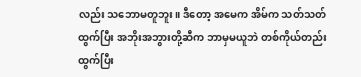လည်း သဘောမတူဘူး။ ဒီတော့ အမေက အိမ်က သတ်သတ်ထွက်ပြီး အဘိုးအဘွားတို့ဆီက ဘာမှမယူဘဲ တစ်ကိုယ်တည်း ထွက်ပြီး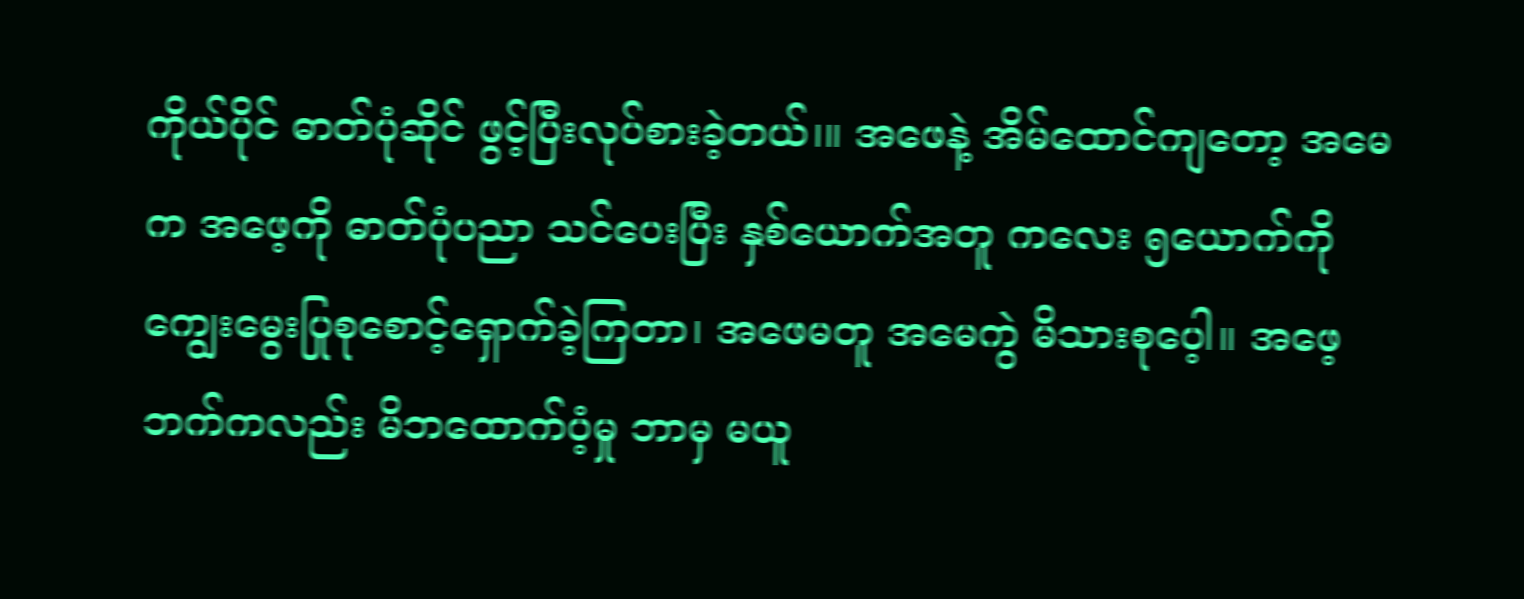ကိုယ်ပိုင် ဓာတ်ပုံဆိုင် ဖွင့်ပြီးလုပ်စားခဲ့တယ်၊။ အဖေနဲ့ အိမ်ထောင်ကျတော့ အမေက အဖေ့ကို ဓာတ်ပုံပညာ သင်ပေးပြီး နှစ်ယောက်အတူ ကလေး ၅ယောက်ကို ကျွေးမွေးပြုစုစောင့်ရှောက်ခဲ့ကြတာ၊ အဖေမတူ အမေကွဲ မိသားစုပေ့ါ။ အဖေ့ဘက်ကလည်း မိဘထောက်ပံ့မှု ဘာမှ မယူ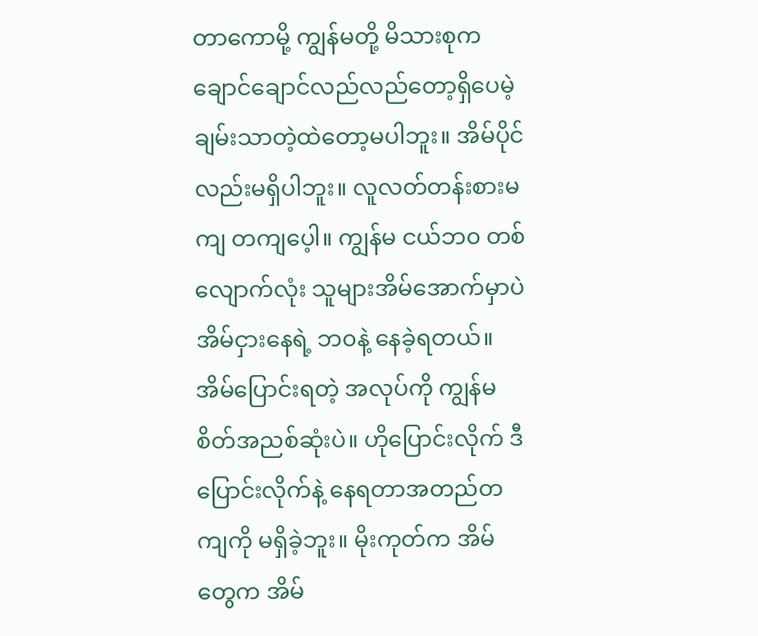တာကောမို့ ကျွန်မတို့ မိသားစုက ချောင်ချောင်လည်လည်တော့ရှိပေမဲ့ ချမ်းသာတဲ့ထဲတော့မပါဘူး။ အိမ်ပိုင်လည်းမရှိပါဘူး။ လူလတ်တန်းစားမကျ တကျပေ့ါ။ ကျွန်မ ငယ်ဘ၀ တစ်လျောက်လုံး သူများအိမ်အောက်မှာပဲ အိမ်ငှားနေရဲ့ ဘ၀နဲ့ နေခဲ့ရတယ်။ အိမ်ပြောင်းရတဲ့ အလုပ်ကို ကျွန်မ စိတ်အညစ်ဆုံးပဲ။ ဟိုပြောင်းလိုက် ဒီပြောင်းလိုက်နဲ့ နေရတာအတည်တကျကို မရှိခဲ့ဘူး။ မိုးကုတ်က အိမ်တွေက အိမ်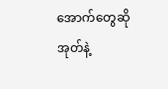အောက်တွေဆို အုတ်နဲ့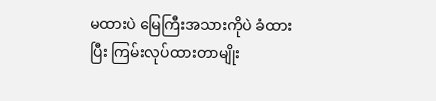မထားပဲ မြေကြီးအသားကိုပဲ ခံထားပြီး ကြမ်းလုပ်ထားတာမျိုး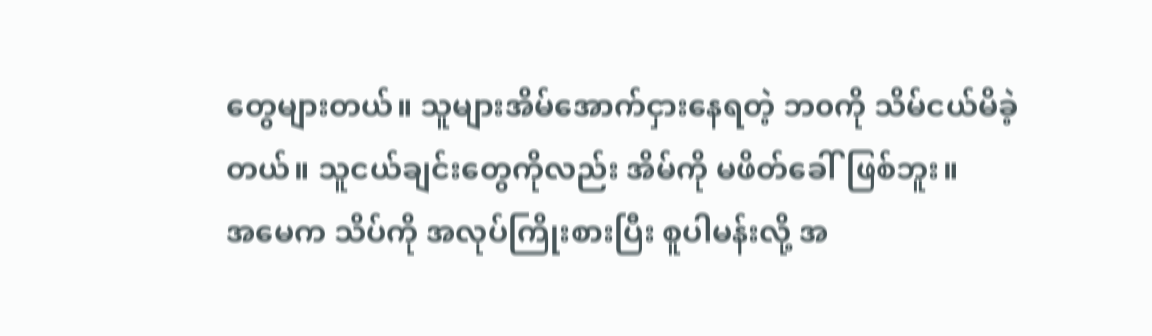တွေများတယ်။ သူများအိမ်အောက်ငှားနေရတဲ့ ဘ၀ကို သိမ်ငယ်မိခဲ့တယ်။ သူငယ်ချင်းတွေကိုလည်း အိမ်ကို မဖိတ်ခေါ်ဖြစ်ဘူး။
အမေက သိပ်ကို အလုပ်ကြိုးစားပြီး စူပါမန်းလို့ အ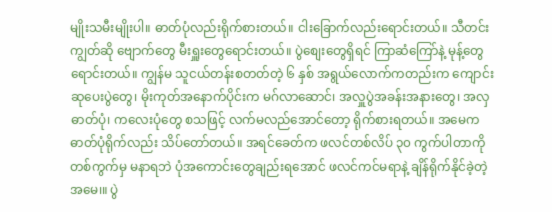မျိုးသမီးမျိုးပါ။ ဓာတ်ပုံလည်းရိုက်စားတယ်။ ငါးခြောက်လည်းရောင်းတယ်။ သီတင်းကျွတ်ဆို ဗျောက်တွေ မီးရှူးတွေရောင်းတယ်။ ပွဲစျေးတွေရှိရင် ကြာဆံကြော်နဲ့ မုန့်တွေ ရောင်းတယ်။ ကျွန်မ သူငယ်တန်းစတတ်တဲ့ ၆ နှစ် အရွယ်လောက်ကတည်းက ကျောင်းဆုပေးပွဲတွေ၊ မိုးကုတ်အနောက်ပိုင်းက မဂ်လာဆောင်၊ အလှူပွဲအခန်းအနားတွေ၊ အလှဓာတ်ပုံ၊ ကလေးပုံတွေ စသဖြင့် လက်မလည်အောင်တော့ ရိုက်စားရတယ်။ အမေက ဓာတ်ပုံရိုက်လည်း သိပ်တော်တယ်။ အရင်ခေတ်က ဖလင်တစ်လိပ် ၃၀ ကွက်ပါတာကို တစ်ကွက်မှ မနာရဘဲ ပုံအကောင်းတွေချည်းရအောင် ဖလင်ကင်မရာနဲ့ ချိန်ရိုက်နိုင်ခဲ့တဲ့ အမေ၊။ ပွဲ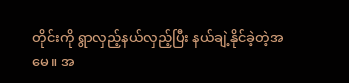တိုင်းကို ရွာလှည့်နယ်လှည့်ပြီး နယ်ချဲ့နိုင်ခဲ့တဲ့အမေ။ အ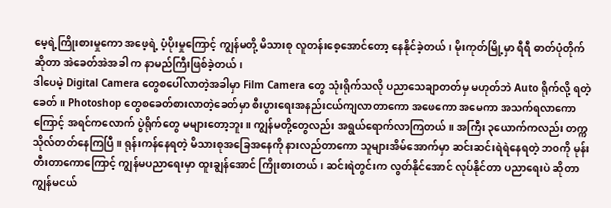မေ့ရဲ့ကြိုးစားမှုကော အဖေ့ရဲ့ ပံ့ပိုးမှုကြောင့် ကျွန်မတို့ မိသားစု လူတန်းစေ့အောင်တော့ နေနိုင်ခဲ့တယ်၊ မိုးကုတ်မြို့မှာ ရီရီ ဓာတ်ပုံတိုက် ဆိုတာ အဲခေတ်အဲအခါ က နာမည်ကြီးဖြစ်ခဲ့တယ်၊
ဒါပေမဲ့ Digital Camera တွေစပေါ်လာတဲ့အခါမှာ Film Camera တွေ သုံးရိုက်သလို ပညာသေချာတတ်မှ မဟုတ်ဘဲ Auto ရိုက်လို့ ရတဲ့ခေတ်။ Photoshop တွေစခေတ်စားလာတဲ့ခေတ်မှာ စီးပွားရေးအနည်းငယ်ကျလာတာကော အဖေကော အမေကာ အသက်ရလာကောကြောင့် အရင်ကလောက် ပွဲရိုက်တွေ မများတော့ဘူး။ ကျွန်မတို့တွေလည်း အရွယ်ရောက်လာကြတယ်။ အကြီး ၃ယောက်ကလည်း တက္ကသိုလ်တတ်နေကြပြီ။ ရုန်းကန်နေရတဲ့ မိသားစုအခြေအနေကို နားလည်တာကော သူများအိမ်အောက်မှာ ဆင်းဆင်းရဲရဲနေရတဲ့ ဘ၀ကို မုန်းတီးတာကောကြောင့် ကျွန်မပညာရေးမှာ ထူးချွန်အောင် ကြိုးစားတယ်၊ ဆင်းရဲတွင်းက လွတ်နိုင်အောင် လုပ်နိုင်တာ ပညာရေးပဲ ဆိုတာ ကျွန်မငယ်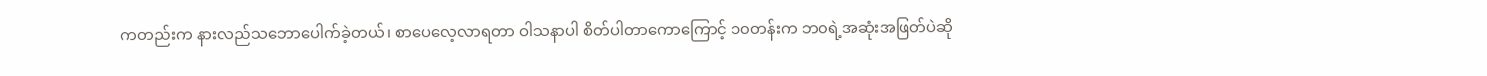ကတည်းက နားလည်သဘောပေါက်ခဲ့တယ်၊ စာပေလေ့လာရတာ ဝါသနာပါ စိတ်ပါတာကောကြောင့် ၁၀တန်းက ဘ၀ရဲ့အဆုံးအဖြတ်ပဲဆို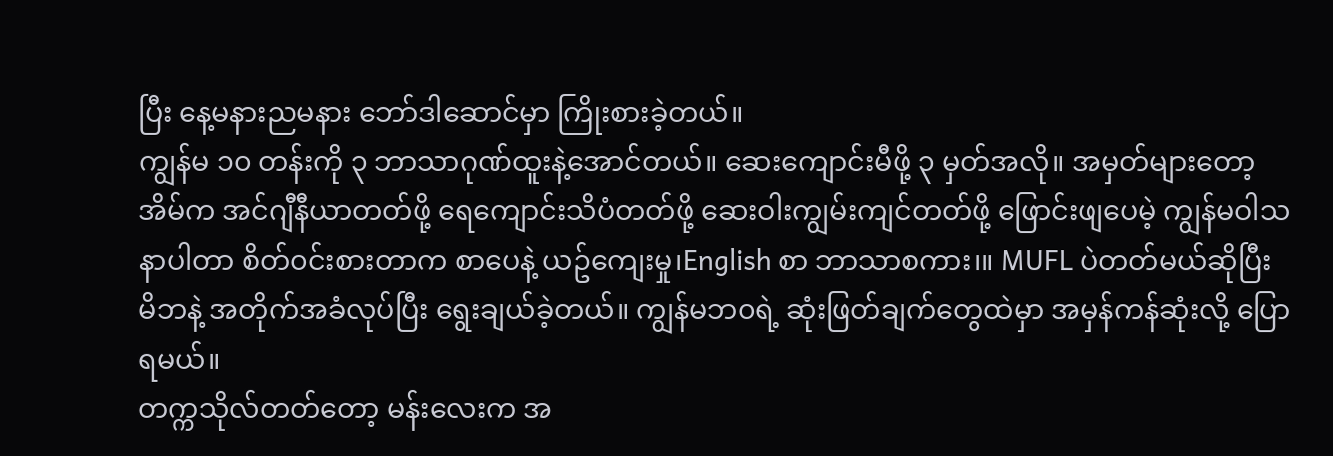ပြီး နေ့မနားညမနား ဘော်ဒါဆောင်မှာ ကြိုးစားခဲ့တယ်။
ကျွန်မ ၁၀ တန်းကို ၃ ဘာသာဂုဏ်ထူးနဲ့အောင်တယ်။ ဆေးကျောင်းမီဖို့ ၃ မှတ်အလို။ အမှတ်များတော့ အိမ်က အင်ဂျီနီယာတတ်ဖို့ ရေကျောင်းသိပံတတ်ဖို့ ဆေးဝါးကျွမ်းကျင်တတ်ဖို့ ဖြောင်းဖျပေမဲ့ ကျွန်မဝါသနာပါတာ စိတ်၀င်းစားတာက စာပေနဲ့ ယဥ်ကျေးမှု၊English စာ ဘာသာစကား၊။ MUFL ပဲတတ်မယ်ဆိုပြီး မိဘနဲ့ အတိုက်အခံလုပ်ပြီး ရွေးချယ်ခဲ့တယ်။ ကျွန်မဘ၀ရဲ့ ဆုံးဖြတ်ချက်တွေထဲမှာ အမှန်ကန်ဆုံးလို့ ပြောရမယ်။
တက္ကသိုလ်တတ်တော့ မန်းလေးက အ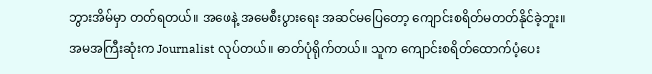ဘွားအိမ်မှာ တတ်ရတယ်။ အဖေနဲ့ အမေစီးပွားရေး အဆင်မပြေတော့ ကျောင်းစရိတ်မတတ်နိုင်ခဲ့ဘူး။ အမအကြီးဆုံးက Journalist လုပ်တယ်။ ဓာတ်ပုံရိုက်တယ်။ သူက ကျောင်းစရိတ်ထောက်ပံ့ပေး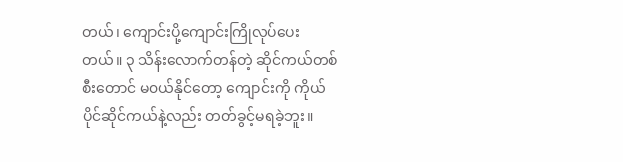တယ်၊ ကျောင်းပို့ကျောင်းကြိုလုပ်ပေးတယ်။ ၃ သိန်းလောက်တန်တဲ့ ဆိုင်ကယ်တစ်စီးတောင် မ၀ယ်နိုင်တော့ ကျောင်းကို ကိုယ်ပိုင်ဆိုင်ကယ်နဲ့လည်း တတ်ခွင့်မရခဲ့ဘူး။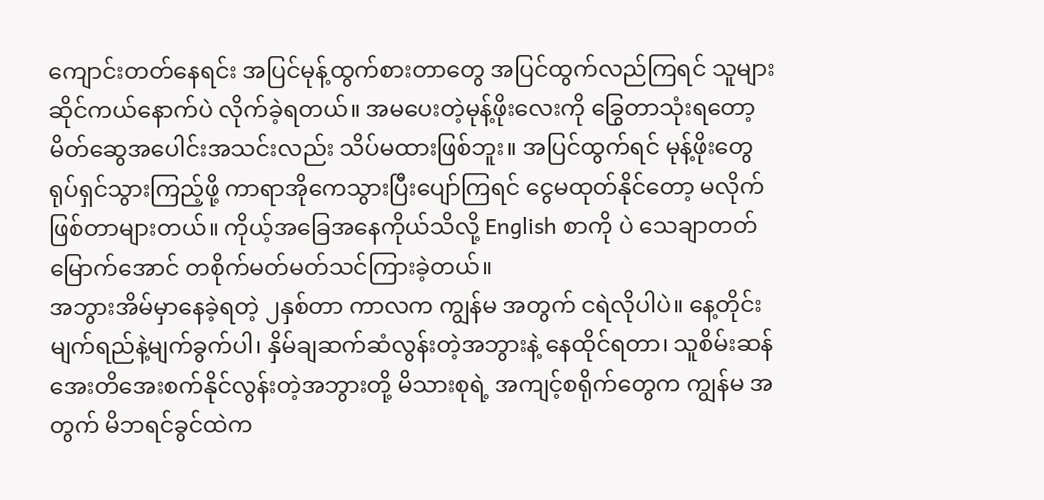ကျောင်းတတ်နေရင်း အပြင်မုန့်ထွက်စားတာတွေ အပြင်ထွက်လည်ကြရင် သူများဆိုင်ကယ်နောက်ပဲ လိုက်ခဲ့ရတယ်။ အမပေးတဲ့မုန့်ဖိုးလေးကို ခြွေတာသုံးရတော့ မိတ်ဆွေအပေါင်းအသင်းလည်း သိပ်မထားဖြစ်ဘူး။ အပြင်ထွက်ရင် မုန့်ဖိုးတွေ ရုပ်ရှင်သွားကြည့်ဖို့ ကာရာအိုကေသွားပြီးပျော်ကြရင် ငွေမထုတ်နိုင်တော့ မလိုက်ဖြစ်တာများတယ်။ ကိုယ့်အခြေအနေကိုယ်သိလို့ English စာကို ပဲ သေချာတတ်မြောက်အောင် တစိုက်မတ်မတ်သင်ကြားခဲ့တယ်။
အဘွားအိမ်မှာနေခဲ့ရတဲ့ ၂နှစ်တာ ကာလက ကျွန်မ အတွက် ငရဲလိုပါပဲ။ နေ့တိုင်း မျက်ရည်နဲ့မျက်ခွက်ပါ၊ နှိမ်ချဆက်ဆံလွန်းတဲ့အဘွားနဲ့ နေထိုင်ရတာ၊ သူစိမ်းဆန် အေးတိအေးစက်နိုင်လွန်းတဲ့အဘွားတို့ မိသားစုရဲ့ အကျင့်စရိုက်တွေက ကျွန်မ အတွက် မိဘရင်ခွင်ထဲက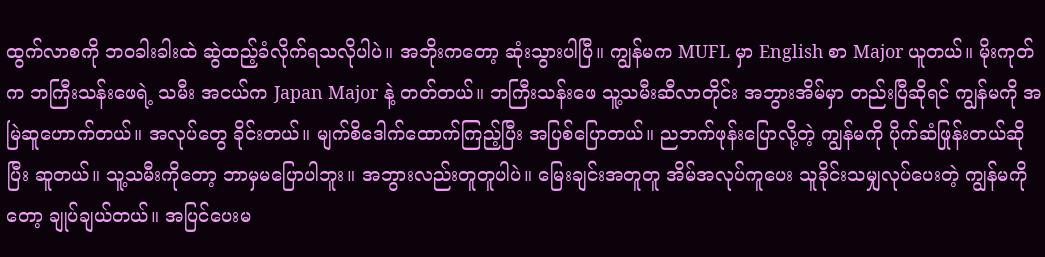ထွက်လာစကို ဘ၀ခါးခါးထဲ ဆွဲထည့်ခံလိုက်ရသလိုပါပဲ။ အဘိုးကတော့ ဆုံးသွားပါပြီ။ ကျွန်မက MUFL မှာ English စာ Major ယူတယ်။ မိုးကုတ်က ဘကြီးသန်းဖေရဲ့ သမီး အငယ်က Japan Major နဲ့ တတ်တယ်။ ဘကြီးသန်းဖေ သူ့သမီးဆီလာတိုင်း အဘွားအိမ်မှာ တည်းပြီဆိုရင် ကျွန်မကို အမြဲဆူဟောက်တယ်။ အလုပ်တွေ ခိုင်းတယ်။ မျက်စိဒေါက်ထောက်ကြည့်ပြီး အပြစ်ပြောတယ်။ ညဘက်ဖုန်းပြောလို့တဲ့ ကျွန်မကို ပိုက်ဆံဖြုန်းတယ်ဆိုပြီး ဆူတယ်။ သူ့သမီးကိုတော့ ဘာမှမပြောပါဘူး။ အဘွားလည်းတူတူပါပဲ။ မြေးချင်းအတူတူ အိမ်အလုပ်ကူပေး သူခိုင်းသမျှလုပ်ပေးတဲ့ ကျွန်မကိုတော့ ချုပ်ချယ်တယ်။ အပြင်ပေးမ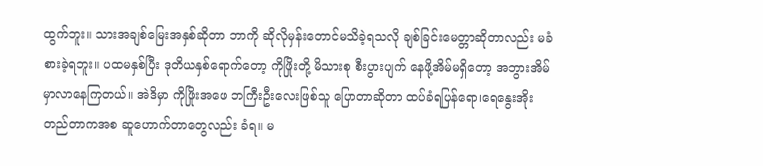ထွက်ဘူး။ သားအချစ်မြေးအနှစ်ဆိုတာ ဘာကို ဆိုလိုမှန်းတောင်မသိခဲ့ရသလို ချစ်ခြင်းမေတ္တာဆိုတာလည်း မခံစားခဲ့ရဘူး။ ပထမနှစ်ပြီး ဒုတိယနှစ်ရောက်တော့ ကိုဖြိုးတို့ မိသားစု စီးပွားပျက် နေဖို့အိမ်မရှိတော့ အဘွားအိမ်မှာလာနေကြတယ်။ အဲဒိမှာ ကိုဖြိုးအဖေ ဘကြီးဦးလေးဖြစ်သူ ပြောတာဆိုတာ ထပ်ခံရပြန်ရော၊ရေနွေးအိုးတည်တာကအစ ဆူဟောက်တာတွေလည်း ခံရ။ မ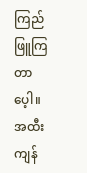ကြည်ဖြူကြတာပေ့ါ။ အထီးကျန်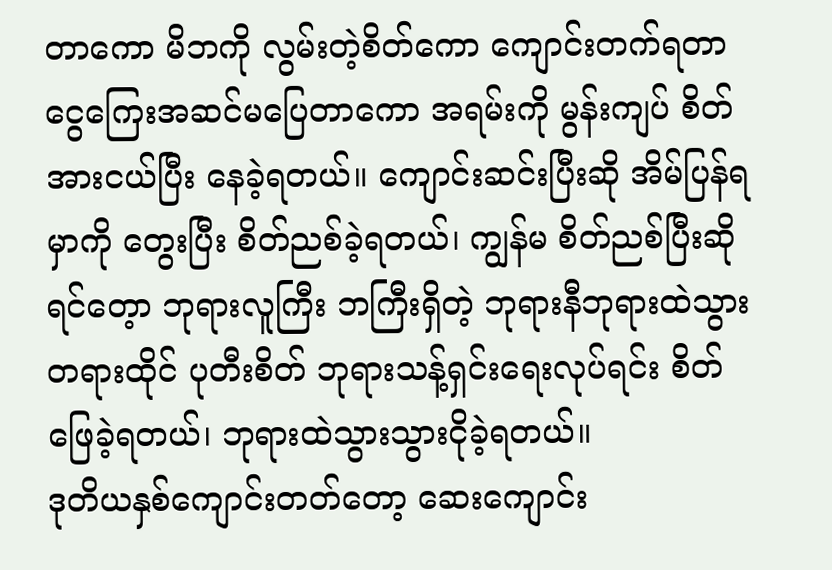တာကော မိဘကို လွမ်းတဲ့စိတ်ကော ကျောင်းတက်ရတာငွေကြေးအဆင်မပြေတာကော အရမ်းကို မွန်းကျပ် စိတ်အားငယ်ပြီး နေခဲ့ရတယ်။ ကျောင်းဆင်းပြီးဆို အိမ်ပြန်ရမှာကို တွေးပြီး စိတ်ညစ်ခဲ့ရတယ်၊ ကျွန်မ စိတ်ညစ်ပြီးဆိုရင်တေ့ာ ဘုရားလူကြီး ဘကြီးရှိတဲ့ ဘုရားနီဘုရားထဲသွား တရားထိုင် ပုတီးစိတ် ဘုရားသန့်ရှင်းရေးလုပ်ရင်း စိတ်ဖြေခဲ့ရတယ်၊ ဘုရားထဲသွားသွားငိုခဲ့ရတယ်။
ဒုတိယနှစ်ကျောင်းတတ်တော့ ဆေးကျောင်း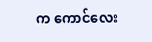က ကောင်လေး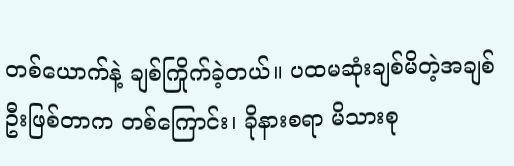တစ်ယောက်နဲ့ ချစ်ကြိုက်ခဲ့တယ်။ ပထမဆုံးချစ်မိတဲ့အချစ်ဦးဖြစ်တာက တစ်ကြောင်း၊ ခိုနားစရာ မိသားစု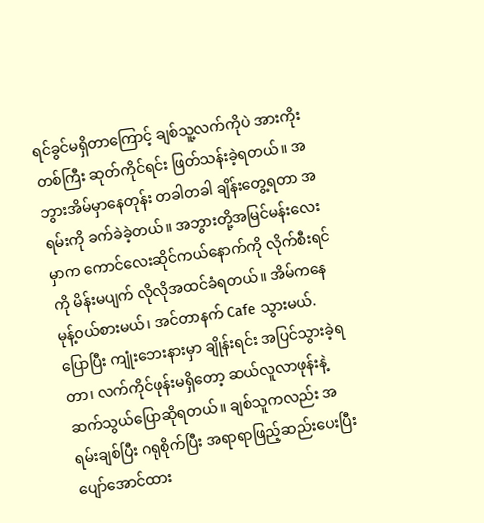ရင်ခွင်မရှိတာကြောင့် ချစ်သူ့လက်ကိုပဲ အားကိုးတစ်ကြီး ဆုတ်ကိုင်ရင်း ဖြတ်သန်းခဲ့ရတယ်။ အဘွားအိမ်မှာနေတုန်း တခါတခါ ချိန်းတွေ့ရတာ အရမ်းကို ခက်ခဲခဲ့တယ်။ အဘွားတို့အမြင်မန်းလေးမှာက ကောင်လေးဆိုင်ကယ်နောက်ကို လိုက်စီးရင်ကို မိန်းမပျက် လိုလိုအထင်ခံရတယ်။ အိမ်ကနေ မုန့်၀ယ်စားမယ်၊ အင်တာနက် Cafe သွားမယ်. ပြောပြီး ကျုံးဘေးနားမှာ ချိုန်းရင်း အပြင်သွားခဲ့ရတာ၊ လက်ကိုင်ဖုန်းမရှိတော့ ဆယ်လူလာဖုန်းနဲ့ ဆက်သွယ်ပြောဆိုရတယ်။ ချစ်သူကလည်း အရမ်းချစ်ပြီး ဂရုစိုက်ပြီး အရာရာဖြည့်ဆည်းပေးပြီး ပျော်အောင်ထား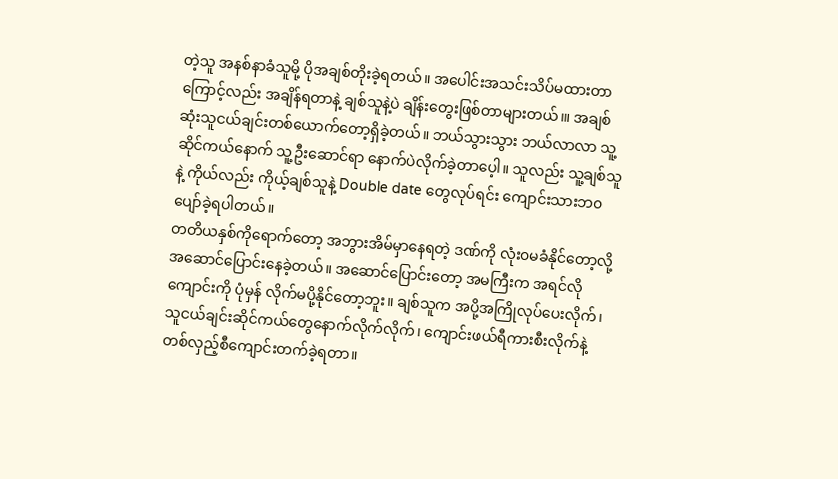တဲ့သူ အနစ်နာခံသူမို့ ပိုအချစ်တိုးခဲ့ရတယ်။ အပေါင်းအသင်းသိပ်မထားတာကြောင့်လည်း အချိန်ရတာနဲ့ ချစ်သူနဲ့ပဲ ချိန်းတွေးဖြစ်တာများတယ်၊။ အချစ်ဆုံးသူငယ်ချင်းတစ်ယောက်တော့ရှိခဲ့တယ်။ ဘယ်သွားသွား ဘယ်လာလာ သူ့ဆိုင်ကယ်နောက် သူ့ဦးဆောင်ရာ နောက်ပဲလိုက်ခဲ့တာပေ့ါ။ သူလည်း သူ့ချစ်သူနဲ့ ကိုယ်လည်း ကိုယ့်ချစ်သူနဲ့ Double date တွေလုပ်ရင်း ကျောင်းသားဘ၀ ပျော်ခဲ့ရပါတယ်။
တတိယနှစ်ကိုရောက်တော့ အဘွားအိမ်မှာနေရတဲ့ ဒဏ်ကို လုံး၀မခံနိုင်တော့လို့ အဆောင်ပြောင်းနေခဲ့တယ်။ အဆောင်ပြောင်းတော့ အမကြီးက အရင်လို ကျောင်းကို ပုံမှန် လိုက်မပို့နိုင်တော့ဘူး။ ချစ်သူက အပို့အကြိုလုပ်ပေးလိုက်၊ သူငယ်ချင်းဆိုင်ကယ်တွေနောက်လိုက်လိုက်၊ ကျောင်းဖယ်ရီကားစီးလိုက်နဲ့ တစ်လှည့်စီကျောင်းတက်ခဲ့ရတာ။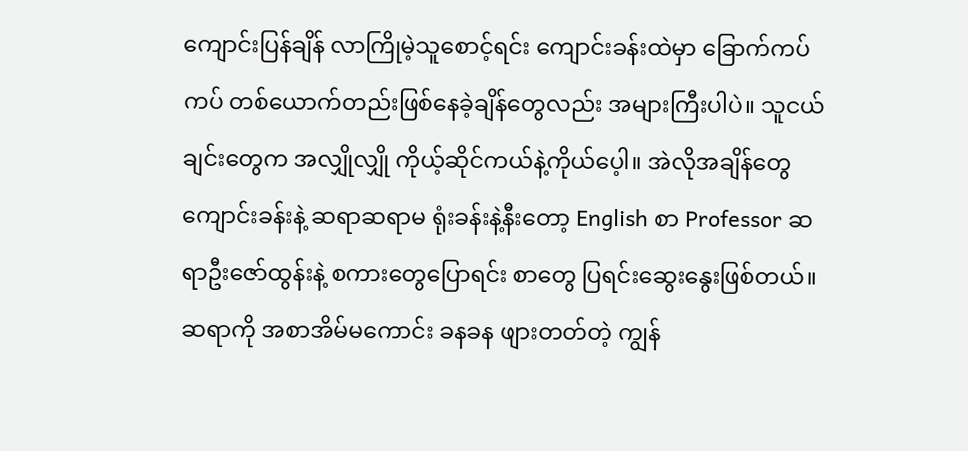ကျောင်းပြန်ချိန် လာကြိုမဲ့သူစောင့်ရင်း ကျောင်းခန်းထဲမှာ ခြောက်ကပ်ကပ် တစ်ယောက်တည်းဖြစ်နေခဲ့ချိန်တွေလည်း အများကြီးပါပဲ။ သူငယ်ချင်းတွေက အလျှိုလျှို ကိုယ့်ဆိုင်ကယ်နဲ့ကိုယ်ပေ့ါ။ အဲလိုအချိန်တွေ ကျောင်းခန်းနဲ့ ဆရာဆရာမ ရုံးခန်းနဲ့နီးတော့ English စာ Professor ဆရာဦးဇော်ထွန်းနဲ့ စကားတွေပြောရင်း စာတွေ ပြရင်းဆွေးနွေးဖြစ်တယ်။ ဆရာကို အစာအိမ်မကောင်း ခနခန ဖျားတတ်တဲ့ ကျွန်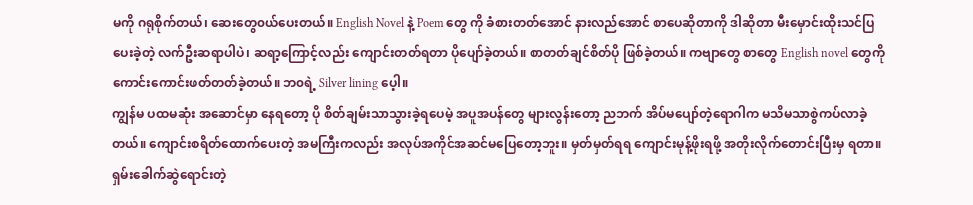မကို ဂရုစိုက်တယ်၊ ဆေးတွေ၀ယ်ပေးတယ်။ English Novel နဲ့ Poem တွေ ကို ခံစားတတ်အောင် နားလည်အောင် စာပေဆိုတာကို ဒါဆိုတာ မီးမှောင်းထိုးသင်ပြပေးခဲ့တဲ့ လက်ဦးဆရာပါပဲ၊ ဆရာ့ကြောင့်လည်း ကျောင်းတတ်ရတာ ပိုပျော်ခဲ့တယ်။ စာတတ်ချင်စိတ်ပို ဖြစ်ခဲ့တယ်။ ကဗျာတွေ စာတွေ English novel တွေကို ကောင်းကောင်းဖတ်တတ်ခဲ့တယ်။ ဘ၀ရဲ့ Silver lining ပေ့ါ။
ကျွန်မ ပထမဆုံး အဆောင်မှာ နေရတော့ ပို စိတ်ချမ်းသာသွားခဲ့ရပေမဲ့ အပူအပန်တွေ များလွန်းတော့ ညဘက် အိပ်မပျော်တဲ့ရောဂါက မသိမသာစွဲကပ်လာခဲ့တယ်။ ကျောင်းစရိတ်ထောက်ပေးတဲ့ အမကြီးကလည်း အလုပ်အကိုင်အဆင်မပြေတော့ဘူး။ မှတ်မှတ်ရရ ကျောင်းမုန့်ဖိုးရဖို့ အတိုးလိုက်တောင်းပြီးမှ ရတာ။ ရှမ်းခေါက်ဆွဲရောင်းတဲ့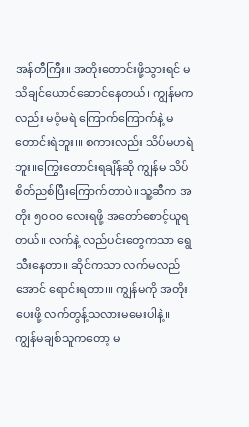အန်တီကြီး။ အတိုးတောင်းဖို့သွားရင် မသိချင်ယောင်ဆောင်နေတယ်၊ ကျွန်မကလည်း မဝံ့မရဲ ကြောက်ကြောက်နဲ့ မတောင်းရဲဘူး၊။ စကားလည်း သိပ်မဟရဲဘူး။ကြွေးတောင်းရချိန်ဆို ကျွန်မ သိပ်စိတ်ညစ်ပြီးကြောက်တာပဲ။သူ့ဆီက အတိုး ၅၀၀၀ လေးရဖို့ အတော်စောင့်ယူရတယ်။ လက်နဲ့ လည်ပင်းတွေကသာ ရွေသီးနေတာ။ ဆိုင်ကသာ လက်မလည်အောင် ရောင်းရတာ၊။ ကျွန်မကို အတိုးပေးဖို့ လက်တွန့်သလားမမေးပါနဲ့။ ကျွန်မချစ်သူကတော့ မ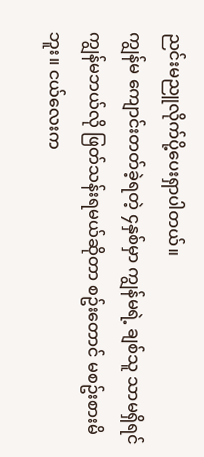ညင်းမညူလိုက်ပို့ပေးရှာပါတယ်။
ကျွန်မ ကျောင်းတတ်ခဲ့ရတဲ့ ၄နှစ်မှာ ကျွန်မရဲ့ ချစ်သူ သာမရှိရင် ကျွန်မဘယ်လို ဖြတ်သန်းရမယ်ဆိုတာ စဥ်းတောင် မစဥ်းစားမိဘူး။ ငယ်လေးက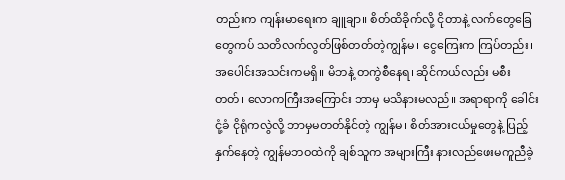တည်းက ကျန်းမာရေးက ချူချာ။ စိတ်ထိခိုက်လို့ ငိုတာနဲ့ လက်တွေခြေတွေကပ် သတိလက်လွတ်ဖြစ်တတ်တဲ့ကျွန်မ၊ ငွေကြေးက ကြပ်တည်း၊ အပေါင်းအသင်းကမရှိ။ မိဘနဲ့ တကွဲစီနေရ၊ ဆိုင်ကယ်လည်း မစီးတတ်၊ လောကကြီးအကြောင်း ဘာမှ မသိနားမလည်။ အရာရာကို ခေါင်းငုံ့ခံ ငိုရုံကလွဲလို့ ဘာမှမတတ်နိုင်တဲ့ ကျွန်မ၊ စိတ်အားငယ်မှုတွေနဲ့ ပြည့်နှက်နေတဲ့ ကျွန်မဘဝထဲကို ချစ်သူက အများကြီး နားလည်ဖေးမကူညီခဲ့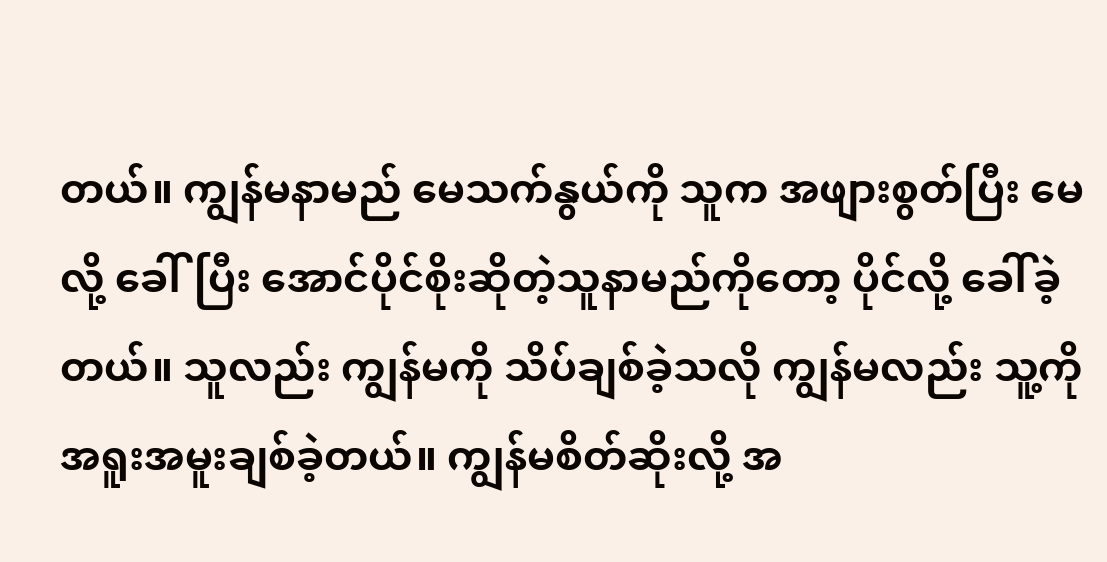တယ်။ ကျွန်မနာမည် မေသက်နွယ်ကို သူက အဖျားစွတ်ပြီး မေလို့ ခေါ်ပြီး အောင်ပိုင်စိုးဆိုတဲ့သူနာမည်ကိုတော့ ပိုင်လို့ ခေါ်ခဲ့တယ်။ သူလည်း ကျွန်မကို သိပ်ချစ်ခဲ့သလို ကျွန်မလည်း သူ့ကို အရူးအမူးချစ်ခဲ့တယ်။ ကျွန်မစိတ်ဆိုးလို့ အ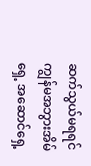ဆက်သွယ်မရရင် ကျွန်မအဘွားအိမ်ရှေ့ အဆောင်ရှေ့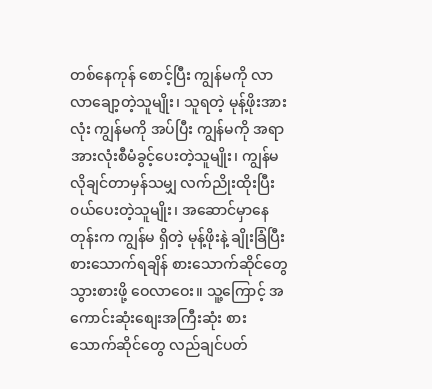တစ်နေကုန် စောင့်ပြီး ကျွန်မကို လာလာချော့တဲ့သူမျိုး၊ သူရတဲ့ မုန့်ဖိုးအားလုံး ကျွန်မကို အပ်ပြီး ကျွန်မကို အရာအားလုံးစီမံခွင့်ပေးတဲ့သူမျိုး၊ ကျွန်မလိုချင်တာမှန်သမျှ လက်ညိုးထိုးပြီး ၀ယ်ပေးတဲ့သူမျိုး၊ အဆောင်မှာနေတုန်းက ကျွန်မ ရှိတဲ့ မုန့်ဖိုးနဲ့ ချိုးခြံပြီး စားသောက်ရချိန် စားသောက်ဆိုင်တွေ သွားစားဖို့ ဝေလာဝေး။ သူ့ကြောင့် အကောင်းဆုံးစျေးအကြီးဆုံး စားသောက်ဆိုင်တွေ လည်ချင်ပတ်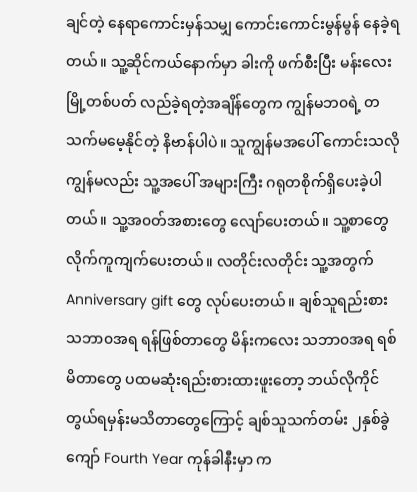ချင်တဲ့ နေရာကောင်းမှန်သမျှ ကောင်းကောင်းမွန်မွန် နေခဲ့ရတယ်။ သူ့ဆိုင်ကယ်နောက်မှာ ခါးကို ဖက်စီးပြီး မန်းလေးမြို့တစ်ပတ် လည်ခဲ့ရတဲ့အချိန်တွေက ကျွန်မဘ၀ရဲ့ တသက်မမေ့နိုင်တဲ့ နိဗာန်ပါပဲ။ သူကျွန်မအပေါ် ကောင်းသလို ကျွန်မလည်း သူ့အပေါ် အများကြီး ဂရုတစိုက်ရှိပေးခဲ့ပါတယ်။ သူ့အ၀တ်အစားတွေ လျော်ပေးတယ်။ သူ့စာတွေ လိုက်ကူကျက်ပေးတယ်။ လတိုင်းလတိုင်း သူ့အတွက် Anniversary gift တွေ လုပ်ပေးတယ်။ ချစ်သူရည်းစား သဘာ၀အရ ရန်ဖြစ်တာတွေ မိန်းကလေး သဘာ၀အရ ရစ်မိတာတွေ ပထမဆုံးရည်းစားထားဖူးတော့ ဘယ်လိုကိုင်တွယ်ရမှန်းမသိတာတွေကြောင့် ချစ်သူသက်တမ်း ၂နှစ်ခွဲကျော် Fourth Year ကုန်ခါနီးမှာ က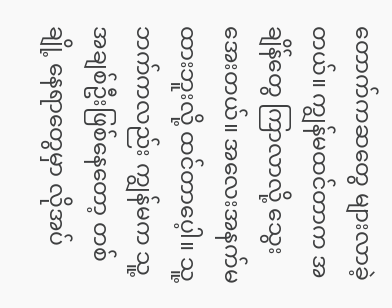တောက်ကဆတွေ များလာခဲ့တယ်။ ကျွန်မထင်တာက အချိန်တွေ ကြာလာလို့ သွေးအေးတယ်။ အလေးအနက်မထားဘူးလို့ ထင်တာပေ့ါ။ သူ့ဘက်ကလည်း ကျွန်မက သူ့အချစ်ဦးဖြစ်နေတော့ တစ်ချို့ နေရာတွေမှာ လိုအပ်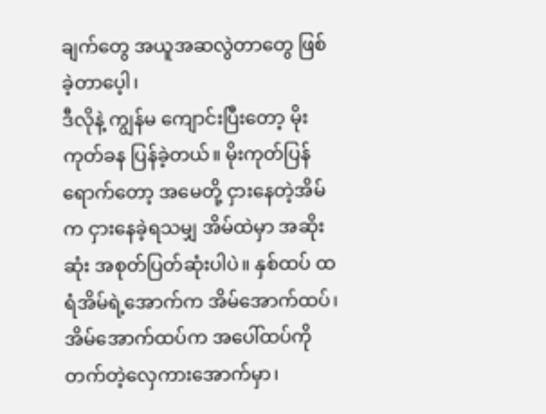ချက်တွေ အယူအဆလွဲတာတွေ ဖြစ်ခဲ့တာပေ့ါ၊
ဒီလိုနဲ့ ကျွန်မ ကျောင်းပြီးတော့ မိုးကုတ်ခန ပြန်ခဲ့တယ်။ မိုးကုတ်ပြန်ရောက်တော့ အမေတို့ ငှားနေတဲ့အိမ်က ငှားနေခဲ့ရသမျှ အိမ်ထဲမှာ အဆိုးဆုံး အစုတ်ပြတ်ဆုံးပါပဲ။ နှစ်ထပ် ထရံအိမ်ရဲ့အောက်က အိမ်အောက်ထပ်၊ အိမ်အောက်ထပ်က အပေါ်ထပ်ကို တက်တဲ့လှေကားအောက်မှာ၊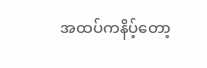အထပ်ကနိပ့်တော့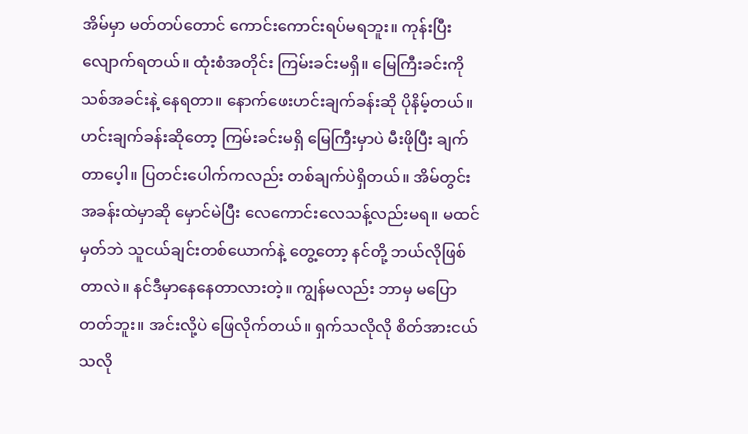အိမ်မှာ မတ်တပ်တောင် ကောင်းကောင်းရပ်မရဘူး။ ကုန်းပြီးလျောက်ရတယ်။ ထုံးစံအတိုင်း ကြမ်းခင်းမရှိ။ မြေကြီးခင်းကို သစ်အခင်းနဲ့ နေရတာ။ နောက်ဖေးဟင်းချက်ခန်းဆို ပိုနိမ့်တယ်။ ဟင်းချက်ခန်းဆိုတော့ ကြမ်းခင်းမရှိ မြေကြီးမှာပဲ မီးဖိုပြီး ချက်တာပေ့ါ။ ပြတင်းပေါက်ကလည်း တစ်ချက်ပဲရှိတယ်။ အိမ်တွင်းအခန်းထဲမှာဆို မှောင်မဲပြီး လေကောင်းလေသန့်လည်းမရ။ မထင်မှတ်ဘဲ သူငယ်ချင်းတစ်ယောက်နဲ့ တွေ့တော့ နင်တို့ ဘယ်လိုဖြစ်တာလဲ။ နင်ဒီမှာနေနေတာလားတဲ့။ ကျွန်မလည်း ဘာမှ မပြောတတ်ဘူး။ အင်းလို့ပဲ ဖြေလိုက်တယ်။ ရှက်သလိုလို စိတ်အားငယ်သလို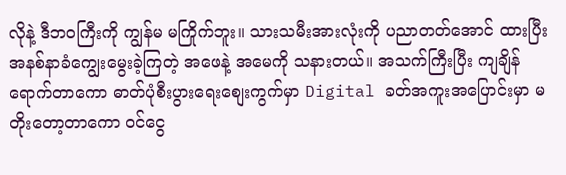လိုနဲ့ ဒီဘ၀ကြီးကို ကျွန်မ မကြိုက်ဘူး။ သားသမီးအားလုံးကို ပညာတတ်အောင် ထားပြီး အနစ်နာခံကျွေးမွေးခဲ့ကြတဲ့ အဖေနဲ့ အမေကို သနားတယ်။ အသက်ကြီးပြီး ကျချိန်ရောက်တာကော ဓာတ်ပုံစီးပွားရေးစျေးကွက်မှာ Digital ခတ်အကူးအပြောင်းမှာ မတိုးတော့တာကော ၀င်ငွေ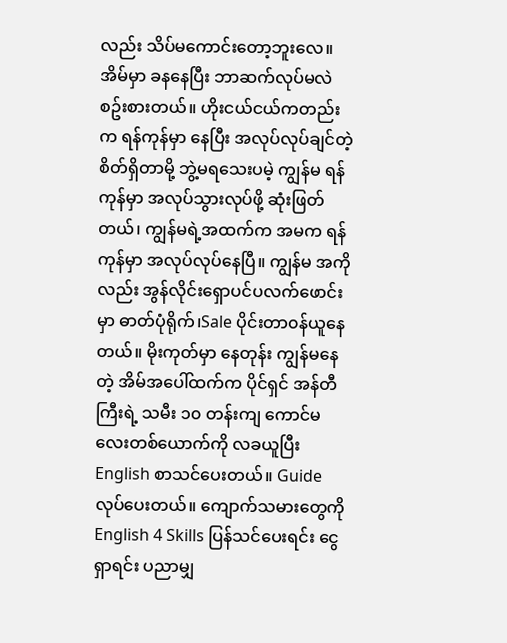လည်း သိပ်မကောင်းတော့ဘူးလေ။
အိမ်မှာ ခနနေပြီး ဘာဆက်လုပ်မလဲစဥ်းစားတယ်။ ဟိုးငယ်ငယ်ကတည်းက ရန်ကုန်မှာ နေပြီး အလုပ်လုပ်ချင်တဲ့ စိတ်ရှိတာမို့ ဘွဲ့မရသေးပမဲ့ ကျွန်မ ရန်ကုန်မှာ အလုပ်သွားလုပ်ဖို့ ဆုံးဖြတ်တယ်၊ ကျွန်မရဲ့အထက်က အမက ရန်ကုန်မှာ အလုပ်လုပ်နေပြီ။ ကျွန်မ အကိုလည်း အွန်လိုင်းရှောပင်ပလက်ဖောင်းမှာ ဓာတ်ပုံရိုက်၊Sale ပိုင်းတာ၀န်ယူနေတယ်။ မိုးကုတ်မှာ နေတုန်း ကျွန်မနေတဲ့ အိမ်အပေါ်ထက်က ပိုင်ရှင် အန်တီကြီးရဲ့ သမီး ၁၀ တန်းကျ ကောင်မလေးတစ်ယောက်ကို လခယူပြီး English စာသင်ပေးတယ်။ Guide လုပ်ပေးတယ်။ ကျောက်သမားတွေကို English 4 Skills ပြန်သင်ပေးရင်း ငွေရှာရင်း ပညာမျှ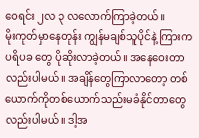၀ေရင်း ၂လ ၃ လလောက်ကြာခဲ့တယ်။
မိုးကုတ်မှာနေတုန်း ကျွန်မချစ်သူပိုင်နဲ့ ကြားက ပရိပခ တွေ ပိုဆိုးလာခဲ့တယ်။ အနေဝေးတာလည်းပါမယ်။ အချိန်တွေကြာလာတော့ တစ်ယောက်ကိုတစ်ယောက်သည်းမခံနိုင်တာတွေလည်းပါမယ်။ ဒါ့အ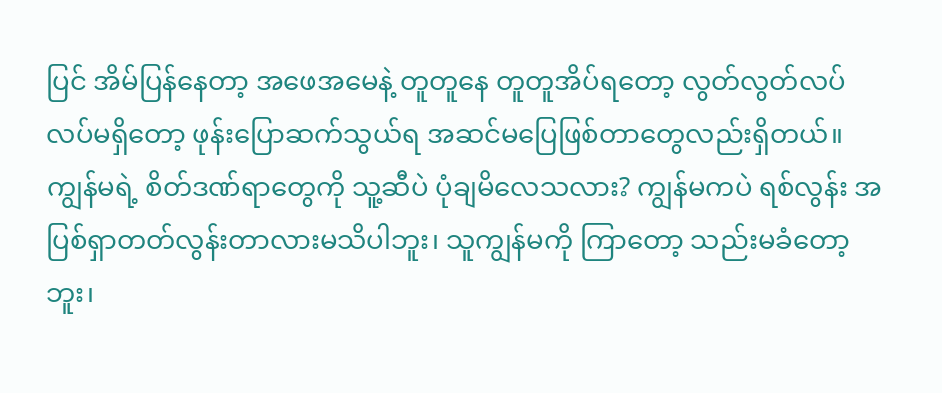ပြင် အိမ်ပြန်နေတာ့ အဖေအမေနဲ့ တူတူနေ တူတူအိပ်ရတော့ လွတ်လွတ်လပ်လပ်မရှိတော့ ဖုန်းပြောဆက်သွယ်ရ အဆင်မပြေဖြစ်တာတွေလည်းရှိတယ်။ ကျွန်မရဲ့ စိတ်ဒဏ်ရာတွေကို သူ့ဆီပဲ ပုံချမိလေသလား? ကျွန်မကပဲ ရစ်လွန်း အပြစ်ရှာတတ်လွန်းတာလားမသိပါဘူး၊ သူကျွန်မကို ကြာတော့ သည်းမခံတော့ဘူး၊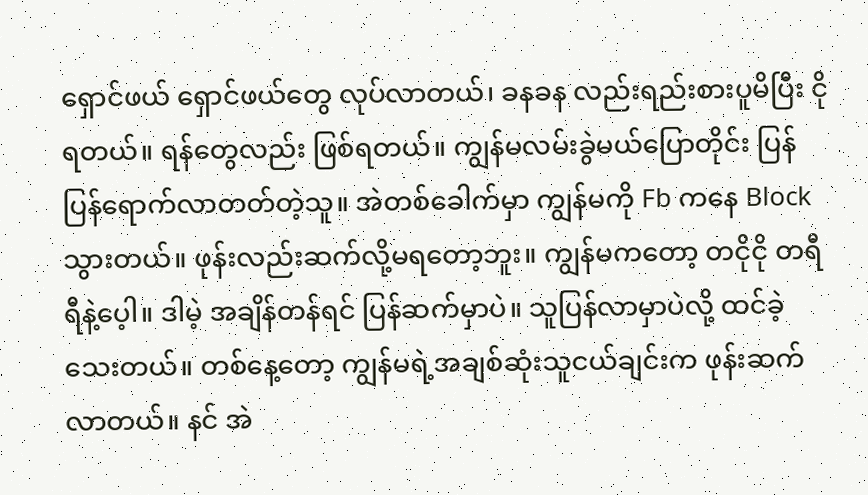ရှောင်ဖယ် ရှောင်ဖယ်တွေ လုပ်လာတယ်၊ ခနခန လည်းရည်းစားပူမိပြီး ငိုရတယ်။ ရန်တွေလည်း ဖြစ်ရတယ်။ ကျွန်မလမ်းခွဲမယ်ပြောတိုင်း ပြန်ပြန်ရောက်လာတတ်တဲ့သူ။ အဲတစ်ခေါက်မှာ ကျွန်မကို Fb ကနေ Block သွားတယ်။ ဖုန်းလည်းဆက်လို့မရတော့ဘူး။ ကျွန်မကတော့ တငိုငို တရီရီနဲ့ပေ့ါ။ ဒါမဲ့ အချိန်တန်ရင် ပြန်ဆက်မှာပဲ။ သူပြန်လာမှာပဲလို့ ထင်ခဲ့သေးတယ်။ တစ်နေ့တော့ ကျွန်မရဲ့အချစ်ဆုံးသူငယ်ချင်းက ဖုန်းဆက်လာတယ်။ နင် အဲ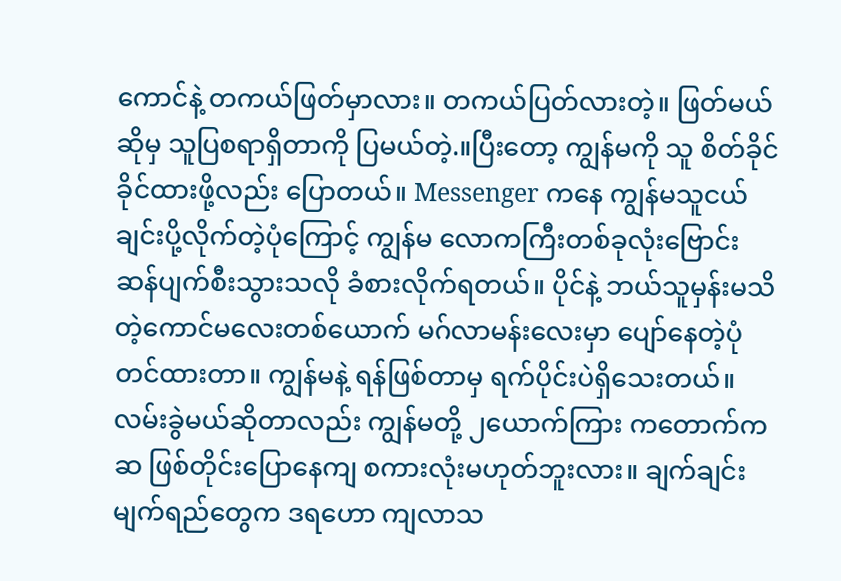ကောင်နဲ့ တကယ်ဖြတ်မှာလား။ တကယ်ပြတ်လားတဲ့။ ဖြတ်မယ်ဆိုမှ သူပြစရာရှိတာကို ပြမယ်တဲ့.။ပြီးတော့ ကျွန်မကို သူ စိတ်ခိုင်ခိုင်ထားဖို့လည်း ပြောတယ်။ Messenger ကနေ ကျွန်မသူငယ်ချင်းပို့လိုက်တဲ့ပုံကြောင့် ကျွန်မ လောကကြီးတစ်ခုလုံးဗြောင်းဆန်ပျက်စီးသွားသလို ခံစားလိုက်ရတယ်။ ပိုင်နဲ့ ဘယ်သူမှန်းမသိတဲ့ကောင်မလေးတစ်ယောက် မဂ်လာမန်းလေးမှာ ပျော်နေတဲ့ပုံတင်ထားတာ။ ကျွန်မနဲ့ ရန်ဖြစ်တာမှ ရက်ပိုင်းပဲရှိသေးတယ်။ လမ်းခွဲမယ်ဆိုတာလည်း ကျွန်မတို့ ၂ယောက်ကြား ကတောက်ကဆ ဖြစ်တိုင်းပြောနေကျ စကားလုံးမဟုတ်ဘူးလား။ ချက်ချင်း မျက်ရည်တွေက ဒရဟော ကျလာသ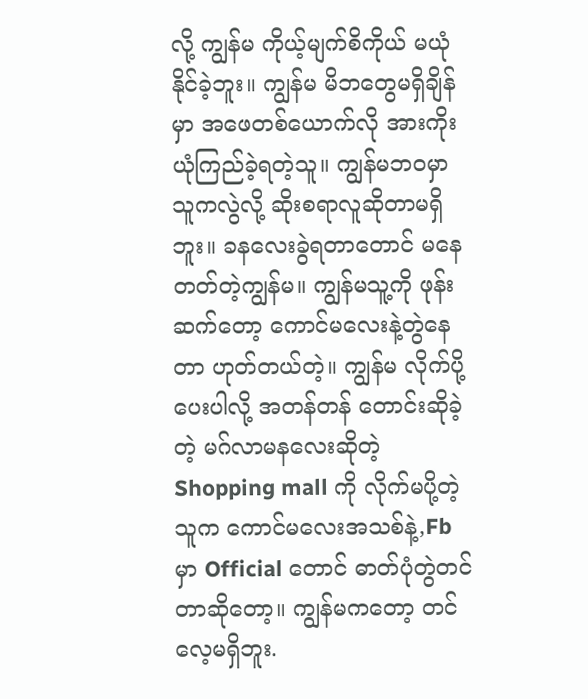လို့ ကျွန်မ ကိုယ့်မျက်စိကိုယ် မယုံနိုင်ခဲ့ဘူး။ ကျွန်မ မိဘတွေမရှိချိန်မှာ အဖေတစ်ယောက်လို အားကိုးယုံကြည်ခဲ့ရတဲ့သူ။ ကျွန်မဘ၀မှာ သူကလွဲလို့ ဆိုးစရာလူဆိုတာမရှိဘူး။ ခနလေးခွဲရတာတောင် မနေတတ်တဲ့ကျွန်မ။ ကျွန်မသူ့ကို ဖုန်းဆက်တော့ ကောင်မလေးနဲ့တွဲနေတာ ဟုတ်တယ်တဲ့။ ကျွန်မ လိုက်ပို့ပေးပါလို့ အတန်တန် တောင်းဆိုခဲ့တဲ့ မဂ်လာမနလေးဆိုတဲ့ Shopping mall ကို လိုက်မပို့တဲ့သူက ကောင်မလေးအသစ်နဲ့,Fb မှာ Official တောင် ဓာတ်ပုံတွဲတင်တာဆိုတော့။ ကျွန်မကတော့ တင်လေ့မရှိဘူး.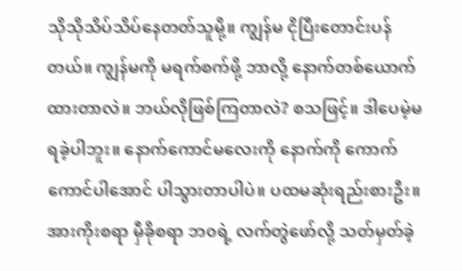သိုသိုသိပ်သိပ်နေတတ်သူမို့။ ကျွန်မ ငိုပြီးတောင်းပန်တယ်။ ကျွန်မကို မရက်စက်ဖို့ ဘာလို့ နောက်တစ်ယောက်ထားတာလဲ။ ဘယ်လိုဖြစ်ကြတာလဲ? စသဖြင့်။ ဒါပေမဲ့မရခဲ့ပါဘူး။ နောက်ကောင်မလေးကို နောက်ကို ကောက်ကောင်ပါအောင် ပါသွားတာပါပဲ။ ပထမဆုံးရည်းစားဦး။ အားကိုးစရာ မှီခိုစရာ ဘ၀ရဲ့ လက်တွဲဖော်လို့ သတ်မှတ်ခဲ့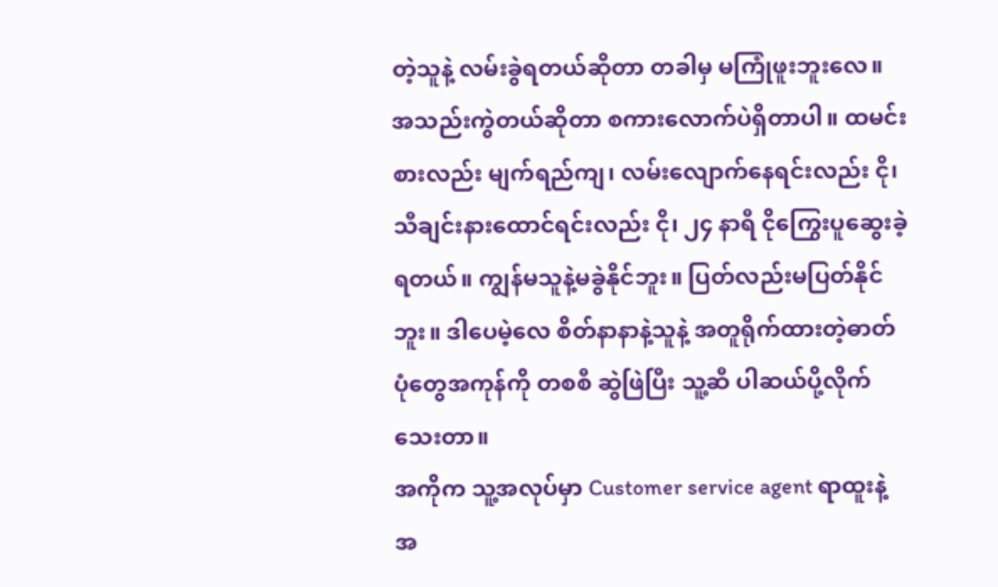တဲ့သူနဲ့ လမ်းခွဲရတယ်ဆိုတာ တခါမှ မကြုံဖူးဘူးလေ။ အသည်းကွဲတယ်ဆိုတာ စကားလောက်ပဲရှိတာပါ။ ထမင်းစားလည်း မျက်ရည်ကျ၊ လမ်းလျောက်နေရင်းလည်း ငို၊ သီချင်းနားထောင်ရင်းလည်း ငို၊ ၂၄ နာရီ ငိုကြွေးပူဆွေးခဲ့ရတယ်။ ကျွန်မသူနဲ့မခွဲနိုင်ဘူး။ ပြတ်လည်းမပြတ်နိုင်ဘူး။ ဒါပေမဲ့လေ စိတ်နာနာနဲ့သူနဲ့ အတူရိုက်ထားတဲ့ဓာတ်ပုံတွေအကုန်ကို တစစီ ဆွဲဖြဲပြီး သူ့ဆီ ပါဆယ်ပို့လိုက်သေးတာ။
အကိုက သူ့အလုပ်မှာ Customer service agent ရာထူးနဲ့ အ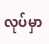လုပ်မှာ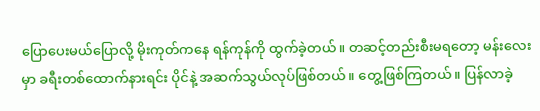ပြောပေးမယ်ပြောလို့ မိုးကုတ်ကနေ ရန်ကုန်ကို ထွက်ခဲ့တယ်။ တဆင့်တည်းစီးမရတော့ မန်းလေးမှာ ခရီးတစ်ထောက်နားရင်း ပိုင်နဲ့ အဆက်သွယ်လုပ်ဖြစ်တယ်။ တွေ့ဖြစ်ကြတယ်။ ပြန်လာခဲ့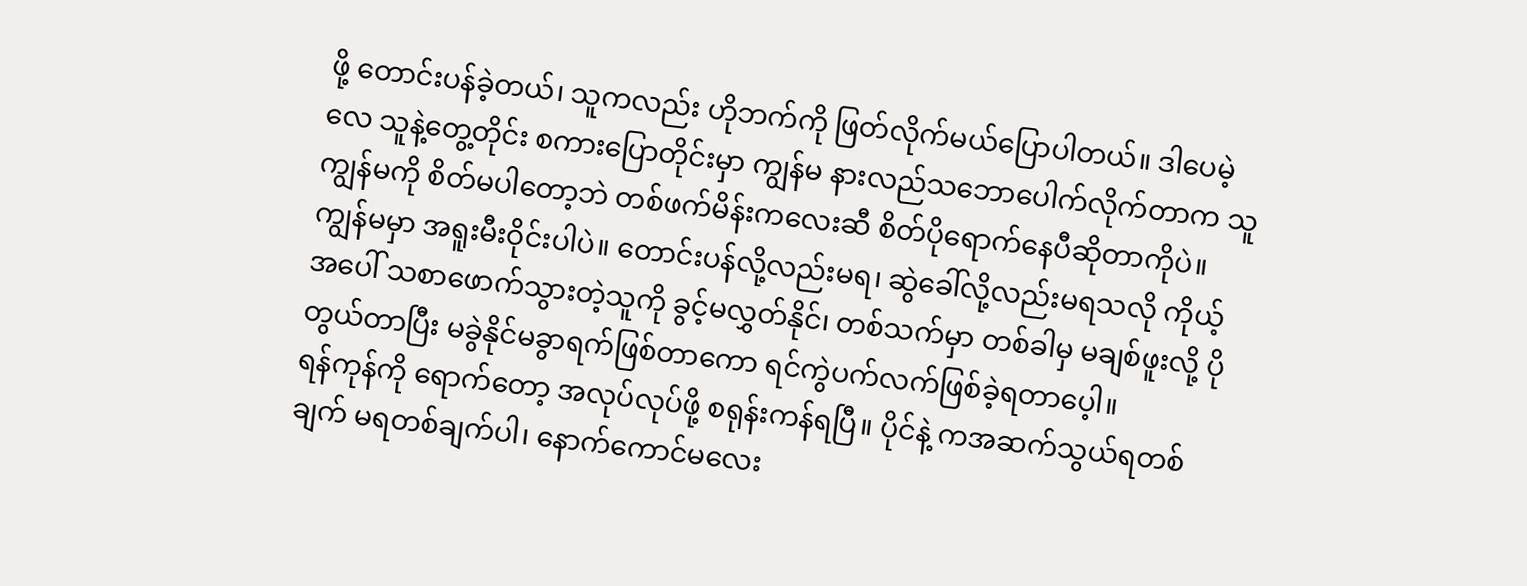ဖို့ တောင်းပန်ခဲ့တယ်၊ သူကလည်း ဟိုဘက်ကို ဖြတ်လိုက်မယ်ပြောပါတယ်။ ဒါပေမဲ့လေ သူနဲ့တွေ့တိုင်း စကားပြောတိုင်းမှာ ကျွန်မ နားလည်သဘောပေါက်လိုက်တာက သူကျွန်မကို စိတ်မပါတော့ဘဲ တစ်ဖက်မိန်းကလေးဆီ စိတ်ပိုရောက်နေပီဆိုတာကိုပဲ။ ကျွန်မမှာ အရူးမီးဝိုင်းပါပဲ။ တောင်းပန်လို့လည်းမရ၊ ဆွဲခေါ်လို့လည်းမရသလို ကိုယ့်အပေါ် သစာဖောက်သွားတဲ့သူကို ခွင့်မလွှတ်နိုင်၊ တစ်သက်မှာ တစ်ခါမှ မချစ်ဖူးလို့ ပိုတွယ်တာပြီး မခွဲနိုင်မခွာရက်ဖြစ်တာကော ရင်ကွဲပက်လက်ဖြစ်ခဲ့ရတာပေ့ါ။
ရန်ကုန်ကို ရောက်တော့ အလုပ်လုပ်ဖို့ စရုန်းကန်ရပြီ။ ပိုင်နဲ့ ကအဆက်သွယ်ရတစ်ချက် မရတစ်ချက်ပါ၊ နောက်ကောင်မလေး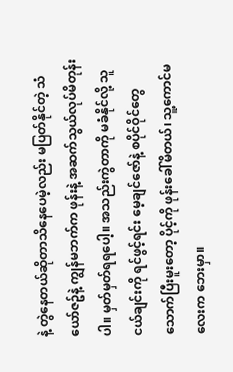နဲ့ တွဲနေတယ်ဆိုတာသိနေပေမဲ့လည်း မပြတ်နိုင်တဲ့ သံယော်ဇဥ်နဲ့ ကျွန်မဘက်က ဖုန်းနဲ့ အဆက်သွယ်လုပ်မိတုန်းပါ။ မှတ်မှတ်ရရပေါ့။ အသည်းကွဲတာကို မခံနိုင်လို့ သူငယ်ချင်းကို ရင်ဖွင့်ရင်း မေ့ချင်ဇော်နဲ့ စပိုင်ဝိုင်တွေ သောက်ပြီးမူးတော့ ပိုင့်ကို ဖုန်းခေါ်မိတယ်၊ သူ့ကောင်မလေးက ဘေးမှာ။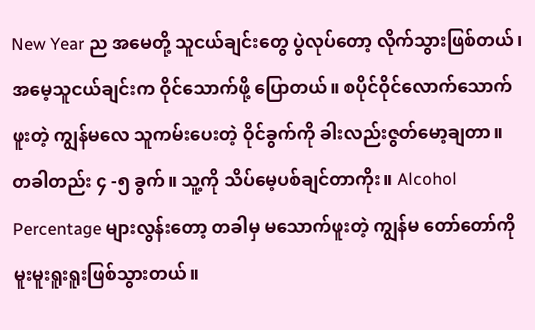New Year ည အမေတို့ သူငယ်ချင်းတွေ ပွဲလုပ်တော့ လိုက်သွားဖြစ်တယ်၊ အမေ့သူငယ်ချင်းက ဝိုင်သောက်ဖို့ ပြောတယ်။ စပိုင်ဝိုင်လောက်သောက်ဖူးတဲ့ ကျွန်မလေ သူကမ်းပေးတဲ့ ဝိုင်ခွက်ကို ခါးလည်းဇွတ်မော့ချတာ။ တခါတည်း ၄ -၅ ခွက်။ သူ့ကို သိပ်မေ့ပစ်ချင်တာကိုး။ Alcohol Percentage များလွန်းတော့ တခါမှ မသောက်ဖူးတဲ့ ကျွန်မ တော်တော်ကို မူးမူးရူးရူးဖြစ်သွားတယ်။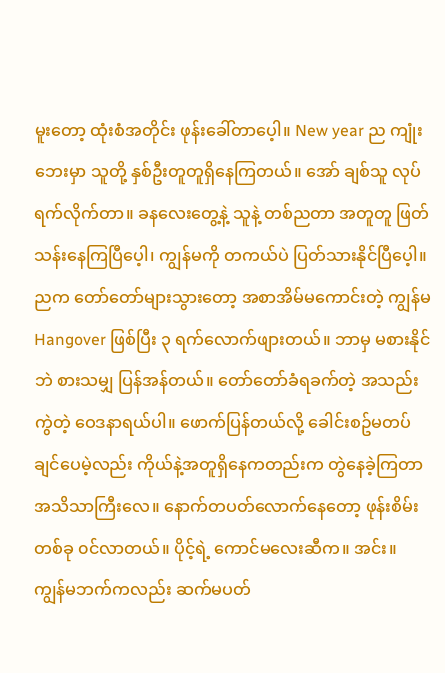မူးတော့ ထုံးစံအတိုင်း ဖုန်းခေါ်တာပေ့ါ။ New year ည ကျုံးဘေးမှာ သူတို့ နှစ်ဦးတူတူရှိနေကြတယ်။ အော် ချစ်သူ လုပ်ရက်လိုက်တာ။ ခနလေးတွေ့နဲ့ သူနဲ့ တစ်ညတာ အတူတူ ဖြတ်သန်းနေကြပြီပေ့ါ၊ ကျွန်မကို တကယ်ပဲ ပြတ်သားနိုင်ပြီပေ့ါ။
ညက တော်တော်များသွားတော့ အစာအိမ်မကောင်းတဲ့ ကျွန်မ Hangover ဖြစ်ပြီး ၃ ရက်လောက်ဖျားတယ်။ ဘာမှ မစားနိုင်ဘဲ စားသမျှ ပြန်အန်တယ်။ တော်တော်ခံရခက်တဲ့ အသည်းကွဲတဲ့ ဝေဒနာရယ်ပါ။ ဖောက်ပြန်တယ်လို့ ခေါင်းစဥ်မတပ်ချင်ပေမဲ့လည်း ကိုယ်နဲ့အတူရှိနေကတည်းက တွဲနေခဲ့ကြတာ အသိသာကြီးလေ။ နောက်တပတ်လောက်နေတော့ ဖုန်းစိမ်းတစ်ခု ၀င်လာတယ်။ ပိုင့်ရဲ့ ကောင်မလေးဆီက။ အင်း။ ကျွန်မဘက်ကလည်း ဆက်မပတ်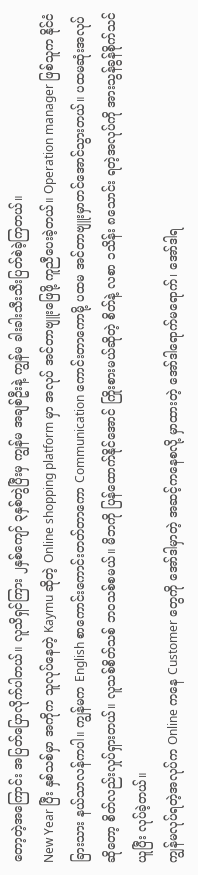တော့တဲ့အကြောင်း အပြတ်ပြောလိုက်ပါတယ်။ လူသိရှင်ကြား ၂နှစ်ကျော် ၃နှစ်တွဲပြီးမှ ကျွန်မ အချစ်ဦးနဲ့ ကျွန်မ ခါးခါးသီးသီးပြတ်စဲခဲ့ကြတယ်။
New Year ပြီး နှစ်သစ်မှာ အကိုက သူလုပ်နေတဲ့ Kaymu ဆိုတဲ့ Online shopping platform မှာ အလုပ် အင်တာဗျူးဖြေဖို့ ကူညီပေးခဲ့တယ်။ Operation manager ဖြစ်သူက နိုင်ငံခြားသား နယ်သာလန်ကပါ။ ကျွန်မက English စာကောင်းကောင်းတတ်တာကော Communication ကောင်းတာကောမို့ ပထမ အင်တာဗျူးမှာတင်အောင်သွားတယ်။ ပထမဆုံးအလုပ်ဆိုတော့ စိတ်လည်းလှုပ်ရှားတယ်။ လူသစ်စိတ်သစ် ဘ၀သစ်စမယ်။ မိဘကို ပြန်ထောက်နိုင်အောင် ကြိုးစားမယ်ဆိုတဲ့ စိတ်နဲ့ လစာ ၁သိန်း ၈သောင်း ရတဲ့အလုပ်ကို အားသွန်ခွန်စိုက်သင်ယူပြီး လုပ်ခဲ့တယ်။
ကျွန်မလုပ်ရတဲ့အလုပ်က Online ကနေ Customer တွေကို အော်ဒါမှာတဲ့ အဆင့်ကနေစလို့ မှာထားတဲ့ အော်ဒါရောက်မရောက်၊ အော်ဒါရ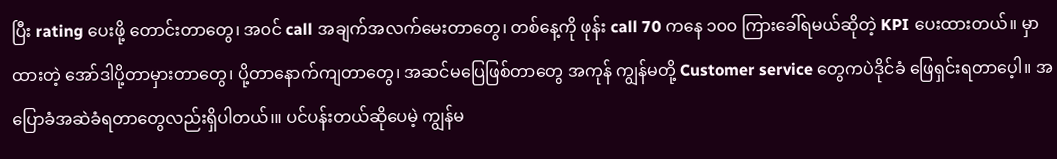ပြီး rating ပေးဖို့ တောင်းတာတွေ၊ အ၀င် call အချက်အလက်မေးတာတွေ၊ တစ်နေ့ကို ဖုန်း call 70 ကနေ ၁၀၀ ကြားခေါ်ရမယ်ဆိုတဲ့ KPI ပေးထားတယ်။ မှာထားတဲ့ အော်ဒါပို့တာမှားတာတွေ၊ ပို့တာနောက်ကျတာတွေ၊ အဆင်မပြေဖြစ်တာတွေ အကုန် ကျွန်မတို့ Customer service တွေကပဲဒိုင်ခံ ဖြေရှင်းရတာပေ့ါ။ အပြောခံအဆဲခံရတာတွေလည်းရှိပါတယ်၊။ ပင်ပန်းတယ်ဆိုပေမဲ့ ကျွန်မ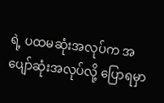ရဲ့ ပထမဆုံးအလုပ်က အပျော်ဆုံးအလုပ်လို့ ပြောရမှာ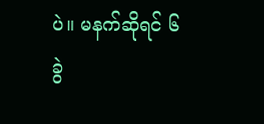ပဲ။ မနက်ဆိုရင် ၆ ခွဲ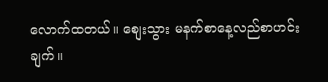လောက်ထတယ်။ စျေးသွား မနက်စာနေ့လည်စာဟင်းချက်။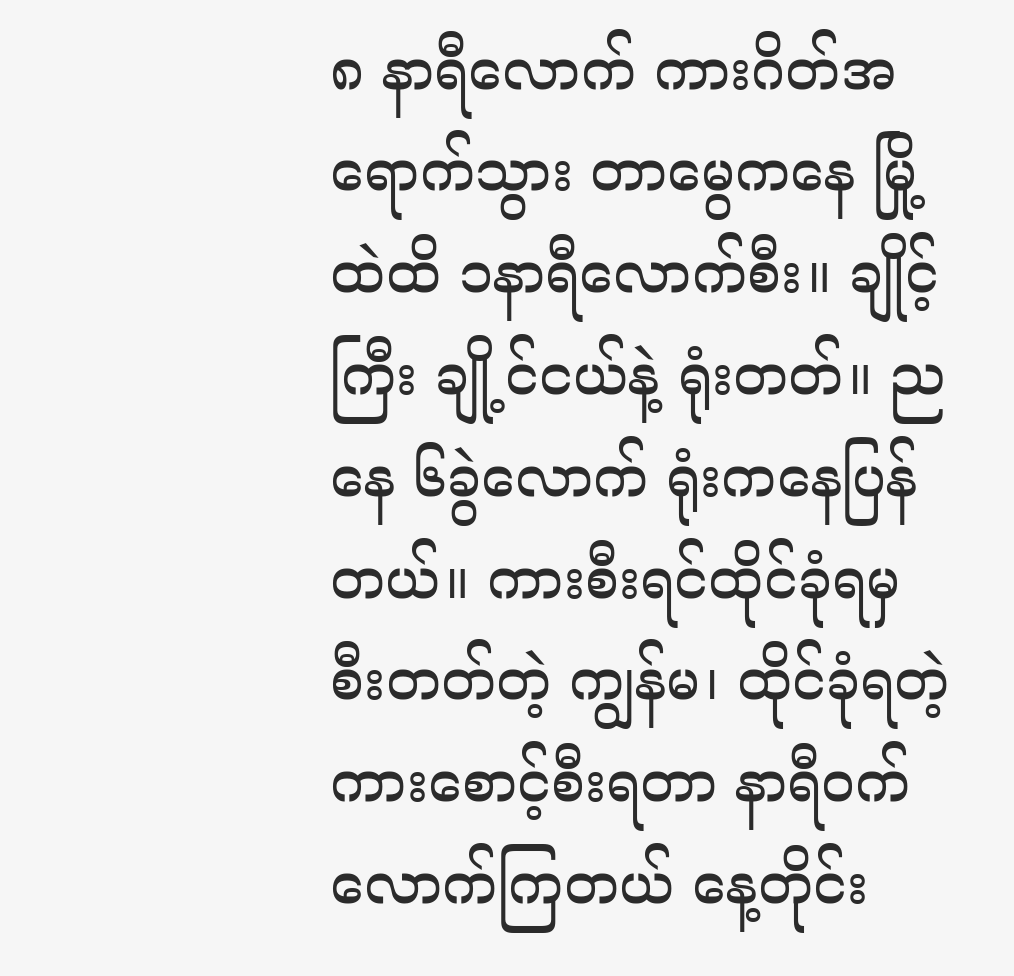၈ နာရီလောက် ကားဂိတ်အရောက်သွား တာမွေကနေ မြို့ထဲထိ ၁နာရီလောက်စီး။ ချိုင့်ကြီး ချို့င်ငယ်နဲ့ ရုံးတတ်။ ညနေ ၆ခွဲလောက် ရုံးကနေပြန်တယ်။ ကားစီးရင်ထိုင်ခုံရမှ စီးတတ်တဲ့ ကျွန်မ၊ ထိုင်ခုံရတဲ့ ကားစောင့်စီးရတာ နာရီ၀က်လောက်ကြတယ် နေ့တိုင်း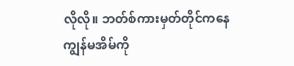လိုလို။ ဘတ်စ်ကားမှတ်တိုင်ကနေ ကျွန်မအိမ်ကို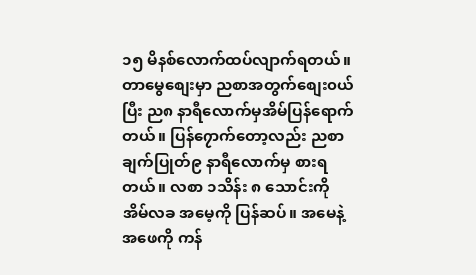၁၅ မိနစ်လောက်ထပ်လျာက်ရတယ်။ တာမွေစျေးမှာ ညစာအတွက်စျေး၀ယ်ပြီး ည၈ နာရီလောက်မှအိမ်ပြန်ရောက်တယ်။ ပြန်၇ောက်တော့လည်း ညစာချက်ပြုတ်၉ နာရီလောက်မှ စားရတယ်။ လစာ ၁သိန်း ၈ သောင်းကို အိမ်လခ အမေ့ကို ပြန်ဆပ်။ အမေနဲ့အဖေကို ကန်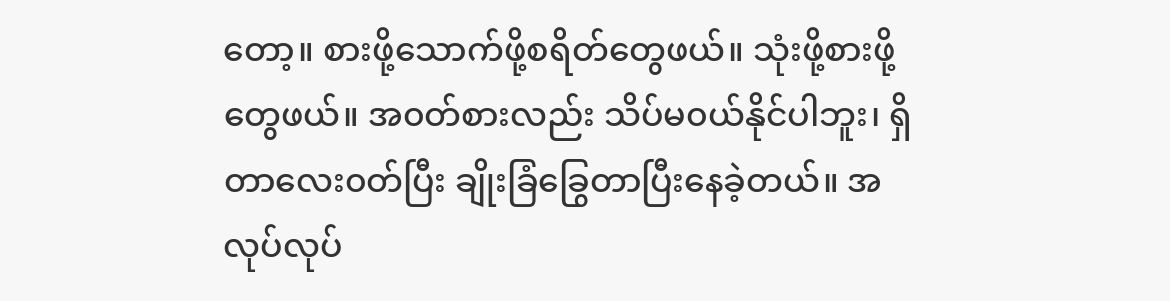တော့။ စားဖို့သောက်ဖို့စရိတ်တွေဖယ်။ သုံးဖို့စားဖို့တွေဖယ်။ အ၀တ်စားလည်း သိပ်မ၀ယ်နိုင်ပါဘူး၊ ရှိတာလေး၀တ်ပြီး ချိုးခြံခြွေတာပြီးနေခဲ့တယ်။ အလုပ်လုပ်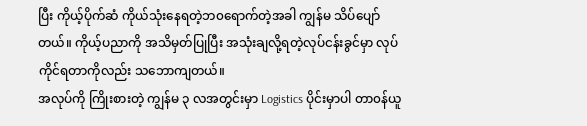ပြီး ကိုယ့်ပိုက်ဆံ ကိုယ်သုံးနေရတဲ့ဘ၀ရောက်တဲ့အခါ ကျွန်မ သိပ်ပျော်တယ်။ ကိုယ့်ပညာကို အသိမှတ်ပြုပြီး အသုံးချလို့ရတဲ့လုပ်ငန်းခွင်မှာ လုပ်ကိုင်ရတာကိုလည်း သဘောကျတယ်။
အလုပ်ကို ကြိုးစားတဲ့ ကျွန်မ ၃ လအတွင်းမှာ Logistics ပိုင်းမှာပါ တာ၀န်ယူ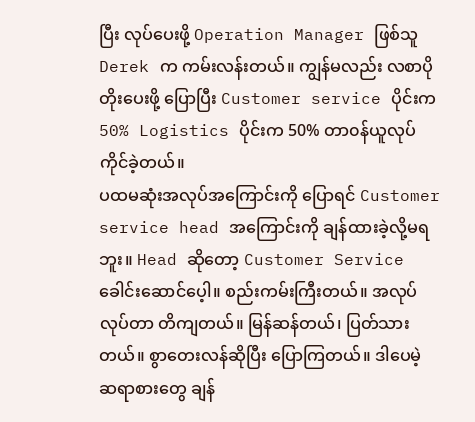ပြီး လုပ်ပေးဖို့ Operation Manager ဖြစ်သူ Derek က ကမ်းလန်းတယ်။ ကျွန်မလည်း လစာပိုတိုးပေးဖို့ ပြောပြီး Customer service ပိုင်းက 50% Logistics ပိုင်းက 50% တာ၀န်ယူလုပ်ကိုင်ခဲ့တယ်။
ပထမဆုံးအလုပ်အကြောင်းကို ပြောရင် Customer service head အကြောင်းကို ချန်ထားခဲ့လို့မရဘူး။ Head ဆိုတော့ Customer Service ခေါင်းဆောင်ပေ့ါ။ စည်းကမ်းကြီးတယ်။ အလုပ်လုပ်တာ တိကျတယ်။ မြန်ဆန်တယ်၊ ပြတ်သားတယ်။ စွာတေးလန်ဆိုပြီး ပြောကြတယ်။ ဒါပေမဲ့ ဆရာစားတွေ ချန်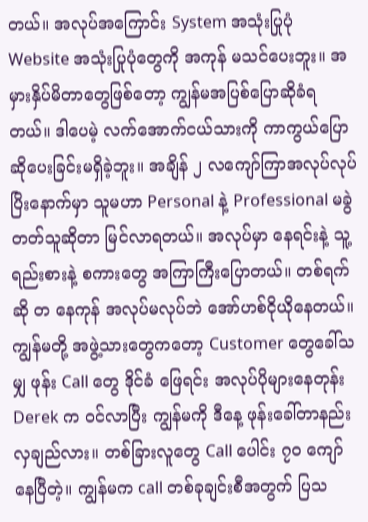တယ်။ အလုပ်အကြောင်း System အသုံးပြုပုံ Website အသုံးပြုပုံတွေကို အကုန် မသင်ပေးဘူး။ အမှားနှိပ်မိတာတွေဖြစ်တော့ ကျွန်မအပြစ်ပြောဆိုခံရတယ်။ ဒါပေမဲ့ လက်အောက်ငယ်သားကို ကာကွယ်ပြောဆိုပေးခြင်းမရှိခဲ့ဘူး။ အချိန် ၂ လကျော်ကြာအလုပ်လုပ်ပြိးနောက်မှာ သူမဟာ Personal နဲ့ Professional မခွဲတတ်သူဆိုတာ မြင်လာရတယ်။ အလုပ်မှာ နေရင်းနဲ့ သူ့ရည်းစားနဲ့ စကားတွေ အကြာကြီးပြောတယ်။ တစ်ရက်ဆို တ နေကုန် အလုပ်မလုပ်ဘဲ အော်ဟစ်ငိုယိုနေတယ်။ ကျွန်မတို့ အဖွဲ့သားတွေကတော့ Customer တွေခေါ်သမျှ ဖုန်း Call တွေ ဒိုင်ခံ ဖြေရင်း အလုပ်ပိုများနေတုန်း Derek က ၀င်လာပြီး ကျွန်မကို ဒီနေ့ ဖုန်းခေါ်တာနည်းလှချည်လား။ တစ်ခြားလူတွေ Call ပေါင်း ၇၀ ကျော်နေပြီတဲ့။ ကျွန်မက call တစ်ခုချင်းစီအတွက် ပြသ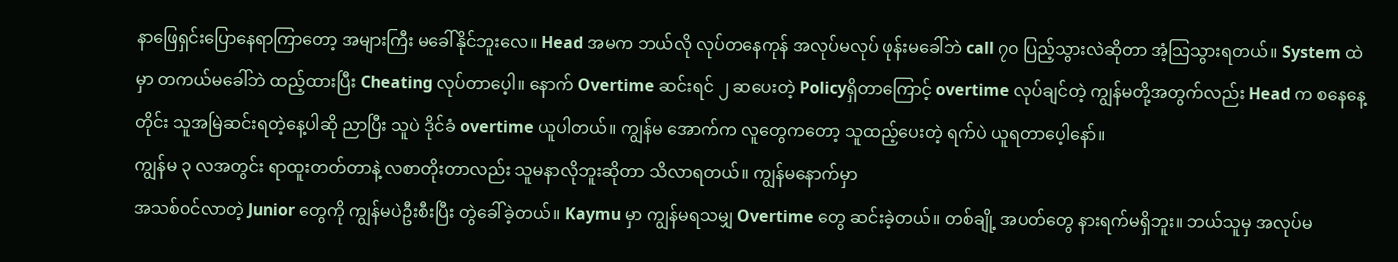နာဖြေရှင်းပြောနေရာကြာတော့ အများကြီး မခေါ်နိုင်ဘူးလေ။ Head အမက ဘယ်လို လုပ်တနေကုန် အလုပ်မလုပ် ဖုန်းမခေါ်ဘဲ call ၇၀ ပြည့်သွားလဲဆိုတာ အံ့သြသွားရတယ်။ System ထဲမှာ တကယ်မခေါ်ဘဲ ထည့်ထားပြီး Cheating လုပ်တာပေ့ါ။ နောက် Overtime ဆင်းရင် ၂ ဆပေးတဲ့ Policyရှိတာကြောင့် overtime လုပ်ချင်တဲ့ ကျွန်မတို့အတွက်လည်း Head က စနေနေ့တိုင်း သူအမြဲဆင်းရတဲ့နေ့ပါဆို ညာပြီး သူပဲ ဒိုင်ခံ overtime ယူပါတယ်။ ကျွန်မ အောက်က လူတွေကတော့ သူထည့်ပေးတဲ့ ရက်ပဲ ယူရတာပေ့ါနော်။
ကျွန်မ ၃ လအတွင်း ရာထူးတတ်တာနဲ့ လစာတိုးတာလည်း သူမနာလိုဘူးဆိုတာ သိလာရတယ်။ ကျွန်မနောက်မှာ
အသစ်၀င်လာတဲ့ Junior တွေကို ကျွန်မပဲဦးစီးပြီး တွဲခေါ်ခဲ့တယ်။ Kaymu မှာ ကျွန်မရသမျှ Overtime တွေ ဆင်းခဲ့တယ်။ တစ်ချို့ အပတ်တွေ နားရက်မရှိဘူး။ ဘယ်သူမှ အလုပ်မ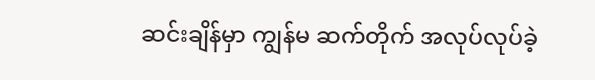ဆင်းချိန်မှာ ကျွန်မ ဆက်တိုက် အလုပ်လုပ်ခဲ့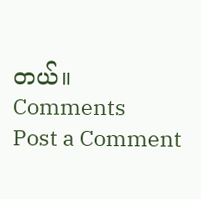တယ်။
Comments
Post a Comment